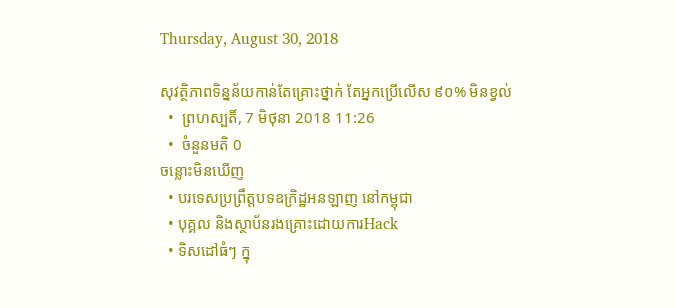Thursday, August 30, 2018

សុវត្ថិភាពទិន្នន័យកាន់តែគ្រោះថ្នាក់ តែអ្នកប្រើលើស ៩០% មិនខ្វល់
  •  ព្រហស្បតិ៍, 7 មិថុនា 2018 11:26
  •  ចំនួនមតិ 0
ចន្លោះមិនឃើញ
  • បរទេសប្រព្រឹត្តបទឧក្រិដ្ឋអនឡាញ នៅកម្ពុជា
  • បុគ្គល និងស្ថាប័នរងគ្រោះដោយការHack
  • ទិសដៅធំៗ ក្នុ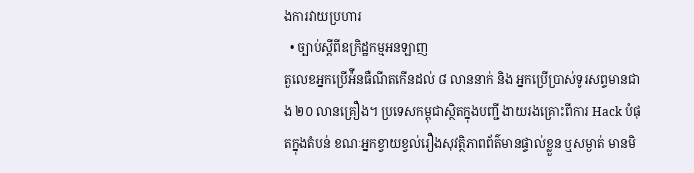ងការវាយប្រហារ
  • ច្បាប់ស្ដីពីឧក្រិដ្ឋកម្មអនឡាញ
តួលេខអ្នកប្រើអ៉ីនធឺណីតកើនដល់ ៨ លាននាក់ និង អ្នកប្រើប្រាស់ទូរសព្ទមានជាង ២០ លានគ្រឿង។ ប្រទេសកម្ពុជាស្ថិតក្នុងបញ្ជី ងាយរងគ្រោះពីការ Hack បំផុតក្នុងតំបន់ ខណៈអ្នកខ្វាយខ្វល់រឿងសុវត្ថិភាពព័ត៌មានផ្ទាល់ខ្លួន ឬសម្ងាត់ មានមិ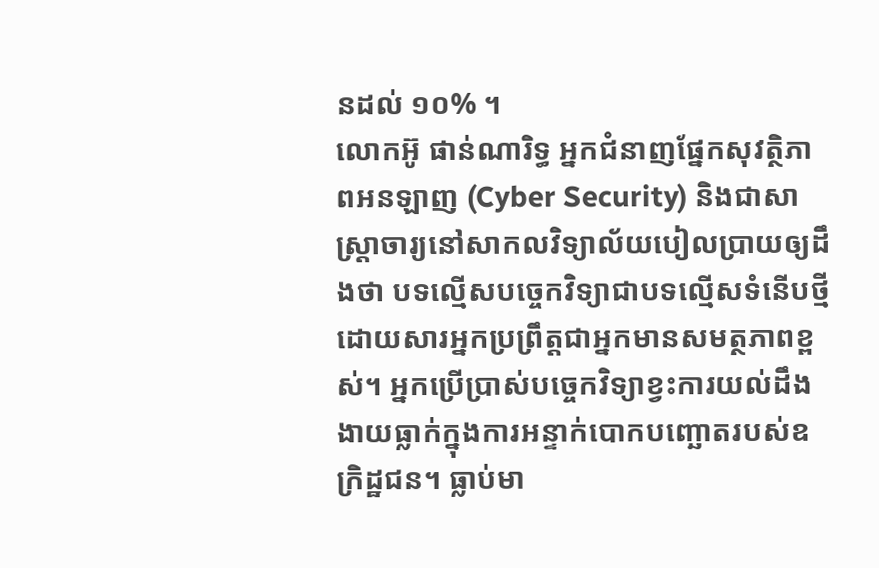នដល់ ១០% ។
លោកអ៊ូ ផាន់ណារិទ្ធ អ្នកជំនាញផ្នែកសុវត្ថិភាពអនឡាញ (Cyber Security) និងជាសាស្ត្រាចារ្យនៅសាកលវិទ្យាល័យបៀលប្រាយឲ្យដឹងថា បទល្មើសបច្ចេកវិទ្យាជាបទល្មើសទំនើបថ្មី ដោយសារអ្នកប្រព្រឹត្តជាអ្នកមានសមត្ថភាពខ្ពស់។ អ្នកប្រើប្រាស់បច្ចេកវិទ្យាខ្វះការយល់ដឹង ងាយធ្លាក់ក្នុងការអន្ទាក់បោកបញ្ឆោតរបស់ឧក្រិដ្ឋជន។ ធ្លាប់មា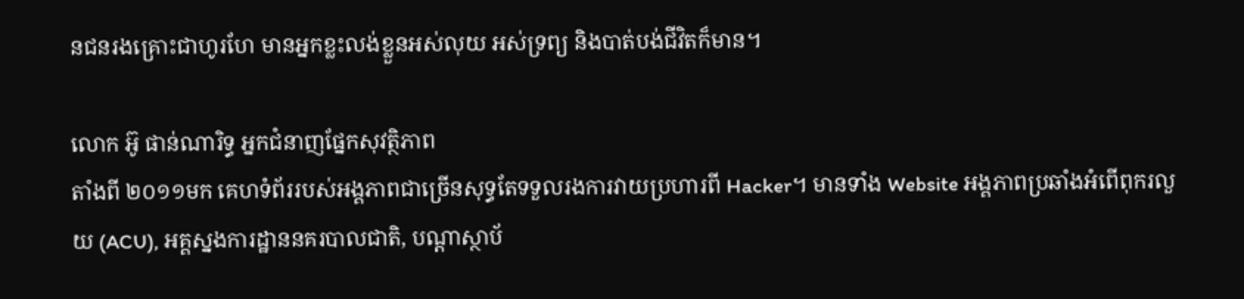នជនរងគ្រោះជាហូរហែ មានអ្នកខ្លះលង់ខ្លួនអស់លុយ អស់ទ្រព្យ និងបាត់បង់ជីវិតក៏មាន។

លោក អ៊ូ ផាន់ណារិទ្ធ អ្នកជំនាញផ្នែកសុវត្ថិភាព
តាំងពី ២០១១មក គេហទំព័ររបស់អង្គភាពជាច្រើនសុទ្ធតែទទួលរងការវាយប្រហារពី Hacker។ មានទាំង Website អង្គភាពប្រឆាំងអំពើពុករលួយ (ACU), អគ្គស្នងការដ្ឋាននគរបាលជាតិ, បណ្ដាស្ថាប័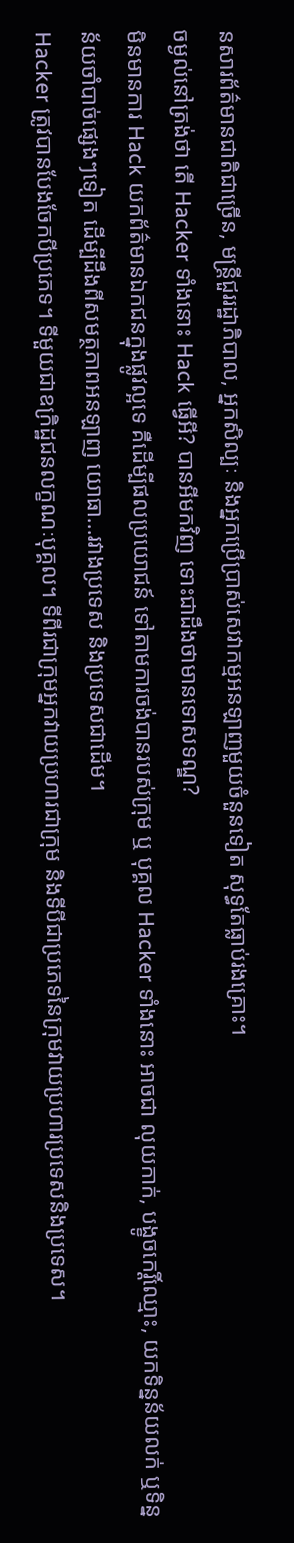នសារព័ត៌មានជាតិជាច្រើន, មន្ត្រីជួររដ្ឋាភិបាល, អ្នកសិល្បៈ និងអ្នកប្រើប្រាស់សេវាកម្មអនឡាញមួយចំនួនទៀត សុទ្ធតែធ្លាប់រងគ្រោះ។
ចម្ងល់នៅត្រង់ថា តើ Hacker ទាំងនោះ Hack ធ្វើអី? បានអីមកវិញ ទោះជាដឹងថាមានទោសទណ្ឌ?
មិនមានការ Hack យកព័ត៌មានឯកជនក្នុងផ្លូវល្អទេ គឺដើម្បីផលប្រយោជន៍ ទៅតាមការចង់បានរបស់ក្រុម ឬ បុគ្គល Hacker ទាំងនោះ អាចជា លុយកាក់, បង្ខូចកេរ្តិ៍ឈ្មោះ, យកទិន្នន័យលក់ ឬទិន្នន័យចាំបាច់ផ្សេងៗទៀត ដើម្បីដឹងពីសមត្ថភាពអនឡាញ យោធា...រវាងប្រទេស និងប្រទេសជាដើម។
Hacker ត្រូវបានបែងចែកបីប្រភេទ។ ទីមួយជាឧក្រិដ្ឋជនលក្ខណៈបុគ្គល។ ទីពីរជាក្រុមអ្នកវាយប្រហារជាក្រុម និងទីបីជាប្រភេទនៃក្រុមវាយប្រហារប្រទេសនិងប្រទេស។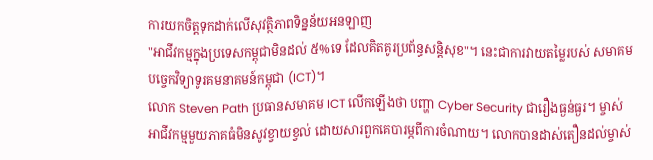ការយកចិត្តទុកដាក់លើសុវត្ថិភាពទិន្នន័យអនឡាញ
"អាជីវកម្មក្នុងប្រទេសកម្ពុជាមិនដល់ ៥%ទេ ដែលគិតគូរប្រព័ន្ធសន្តិសុខ"។ នេះជាការវាយតម្លៃរបស់ សមាគមបច្ចេកវិទ្យាទូរគមនាគមន៍កម្ពុជា (ICT)។
លោក Steven Path ប្រធានសមាគម ICT លើកឡើងថា បញ្ហា Cyber Security ជារឿងធ្ងន់ធ្ងរ។ ម្ចាស់អាជីវកម្មមួយភាគធំមិនសូវខ្វាយខ្វល់ ដោយសារពួកគេបារម្ភពីការចំណាយ។ លោកបានដាស់តឿនដល់ម្ចាស់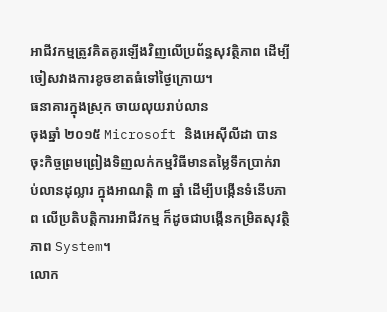អាជីវកម្មត្រូវគិតគូរឡើងវិញលើប្រព័ន្ធសុវត្ថិភាព ដើម្បីចៀសវាងការខូចខាតធំទៅថ្ងៃក្រោយ។
ធនាគារក្នុងស្រុក ចាយលុយរាប់លាន
ចុងឆ្នាំ ២០១៥ Microsoft និងអេស៊ីលីដា បានចុះកិច្ចព្រមព្រៀងទិញលក់កម្មវិធីមានតម្លៃទឹកប្រាក់រាប់លានដុល្លារ ក្នុងអាណត្តិ ៣ ឆ្នាំ ដើម្បីបង្កើនទំនើបភាព លើប្រតិបត្តិការអាជីវកម្ម ក៏ដូចជាបង្កើនកម្រិតសុវត្ថិភាព System។
លោក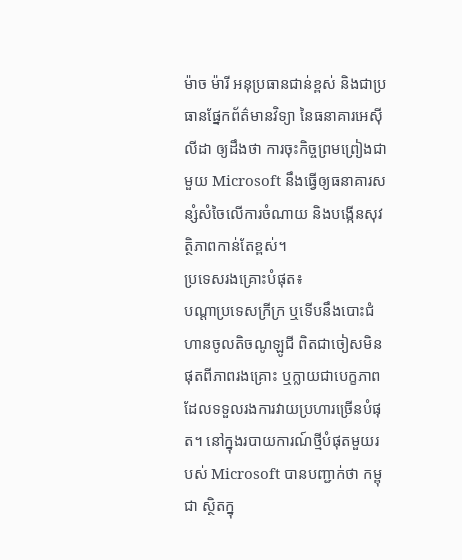ម៉ាច ម៉ារី អនុប្រធានជាន់ខ្ពស់ និងជាប្រធានផ្នែកព័ត៌មានវិទ្យា នៃធនាគារអេស៊ីលីដា ឲ្យដឹងថា ការចុះកិច្ចព្រមព្រៀងជាមួយ Microsoft នឹងធ្វើឲ្យធនាគារសន្សំសំចៃលើការចំណាយ និងបង្កើនសុវត្ថិភាពកាន់តែខ្ពស់។
ប្រទេសរងគ្រោះបំផុត៖
បណ្ដាប្រទេសក្រីក្រ ឬទើបនឹងបោះជំហានចូលតិចណូឡូជី ពិតជាចៀសមិនផុតពីភាពរងគ្រោះ ឬក្លាយជាបេក្ខភាពដែលទទួលរងការវាយប្រហារច្រើនបំផុត។ នៅក្នុងរបាយការណ៍ថ្មីបំផុតមួយរបស់ Microsoft បានបញ្ជាក់ថា កម្ពុជា ស្ថិតក្នុ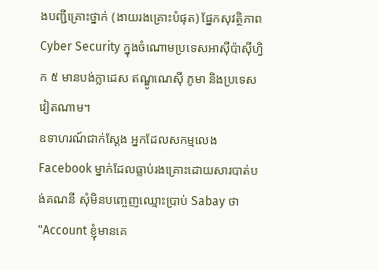ងបញ្ជីគ្រោះថ្នាក់ (ងាយរងគ្រោះបំផុត) ផ្នែកសុវត្ថិភាព Cyber Security ក្នុងចំណោមប្រទេសអាស៊ីប៉ាស៊ីហ្វិក ៥ មានបង់ក្លាដេស ឥណ្ឌូណេស៊ី ភូមា និងប្រទេសវៀតណាម។
ឧទាហរណ៍ជាក់ស្ដែង អ្នកដែលសកម្មលេង Facebook ម្នាក់ដែលធ្លាប់រងគ្រោះដោយសារបាត់បង់គណនី សុំមិនបញ្ចេញឈ្មោះប្រាប់ Sabay ថា "Account ខ្ញុំមានគេ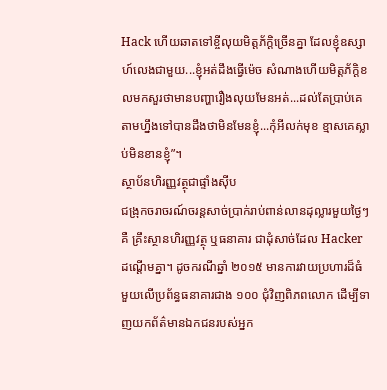Hack ហើយឆាតទៅខ្ចីលុយមិត្តភ័ក្ដិច្រើនគ្នា ដែលខ្ញុំឧស្សាហ៍លេងជាមួយ...ខ្ញុំអត់ដឹងធ្វើម៉េច សំណាងហើយមិត្តភ័ក្ដិខលមកសួរថាមានបញ្ហារឿងលុយមែនអត់...ដល់តែប្រាប់គេតាមហ្នឹងទៅបានដឹងថាមិនមែនខ្ញុំ...កុំអីលក់មុខ ខ្មាសគេស្លាប់មិនខានខ្ញុំ”។
ស្ថាប័នហិរញ្ញវត្ថុជាផ្ទាំងស៊ីប
ជង្រុកចរាចរណ៍ចរន្តសាច់ប្រាក់រាប់ពាន់លានដុល្លារមួយថ្ងៃៗគឺ គ្រឹះស្ថានហិរញ្ញវត្ថុ ឬធនាគារ ជាដុំសាច់ដែល Hacker ដណ្ដើមគ្នា។ ដូចករណីឆ្នាំ ២០១៥ មានការវាយប្រហារដ៏ធំមួយលើប្រព័ន្ធធនាគារជាង ១០០ ជុំវិញពិភពលោក ដើម្បីទាញយកព័ត៌មានឯកជនរបស់អ្នក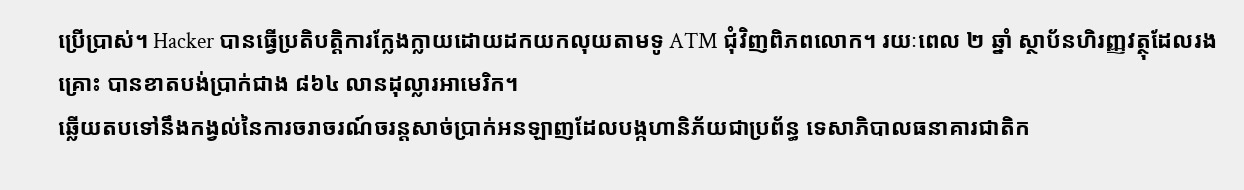ប្រើប្រាស់។ Hacker បានធ្វើប្រតិបត្តិការក្លែងក្លាយដោយដកយកលុយតាមទូ ATM ជុំវិញពិភពលោក។ រយៈពេល ២ ឆ្នាំ ស្ថាប័នហិរញ្ញវត្ថុដែលរងគ្រោះ បានខាតបង់ប្រាក់ជាង ៨៦៤ លានដុល្លារអាមេរិក។
ឆ្លើយតបទៅនឹងកង្វល់នៃការចរាចរណ៍ចរន្តសាច់ប្រាក់អនឡាញដែលបង្កហានិភ័យជាប្រព័ន្ធ ទេសាភិបាលធនាគារជាតិក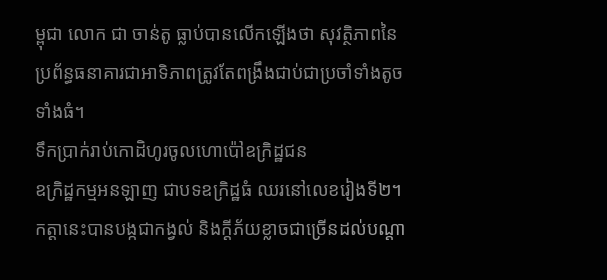ម្ពុជា លោក ជា ចាន់តូ ធ្លាប់បានលើកឡើងថា សុវត្ថិភាពនៃប្រព័ន្ធធនាគារជាអាទិភាពត្រូវតែពង្រឹងជាប់ជាប្រចាំទាំងតូចទាំងធំ។
ទឹកប្រាក់រាប់កោដិហូរចូលហោប៉ៅឧក្រិដ្ឋជន
ឧក្រិដ្ឋកម្មអនឡាញ ជាបទឧក្រិដ្ឋធំ ឈរនៅលេខរៀងទី២។ កត្តានេះបានបង្កជាកង្វល់ និងក្ដីភ័យខ្លាចជាច្រើនដល់បណ្ដា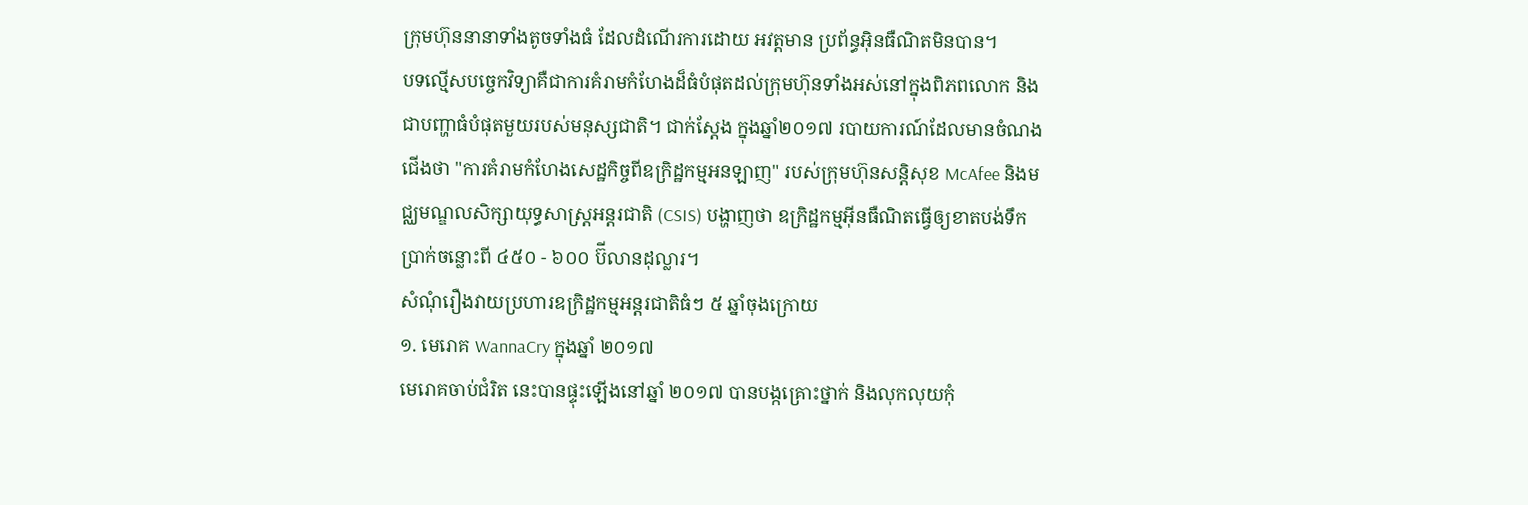ក្រុមហ៊ុននានាទាំងតូចទាំងធំ ដែលដំណើរការដោយ អវត្តមាន ប្រព័ន្ធអ៊ិនធឺណិតមិនបាន។
បទល្មើសបច្ចេកវិទ្យាគឺជាការគំរាមកំហែងដ៏ធំបំផុតដល់ក្រុមហ៊ុនទាំងអស់នៅក្នុងពិភពលោក និងជាបញ្ហាធំបំផុតមួយរបស់មនុស្សជាតិ។ ជាក់ស្ដែង ក្នុងឆ្នាំ២០១៧ របាយការណ៍ដែលមានចំណងជើងថា "ការគំរាមកំហែងសេដ្ឋកិច្ចពីឧក្រិដ្ឋកម្មអនឡាញ" របស់ក្រុមហ៊ុនសន្តិសុខ McAfee និងមជ្ឈមណ្ឌលសិក្សាយុទ្ធសាស្ត្រអន្តរជាតិ (CSIS) បង្ហាញថា ឧក្រិដ្ឋកម្មអ៊ីនធឺណិតធ្វើឲ្យខាតបង់ទឹកប្រាក់ចន្លោះពី ៤៥០ - ៦០០ ប៊ីលានដុល្លារ។
សំណុំរឿងវាយប្រហារឧក្រិដ្ឋកម្មអន្តរជាតិធំៗ ៥ ឆ្នាំចុងក្រោយ
១. មេរោគ WannaCry ក្នុងឆ្នាំ ២០១៧
មេរោគចាប់ជំរិត នេះបានផ្ទុះឡើងនៅឆ្នាំ ២០១៧ បានបង្កគ្រោះថ្នាក់ និងលុកលុយកុំ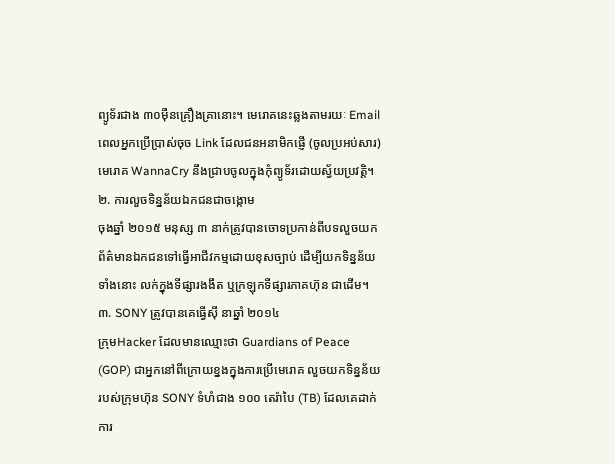ព្យូទ័រជាង ៣០ម៉ឺនគ្រឿងគ្រានោះ។ មេរោគនេះឆ្លងតាមរយៈ Email ពេលអ្នកប្រើប្រាស់ចុច Link ដែលជនអនាមិកផ្ញើ (ចូលប្រអប់សារ) មេរោគ WannaCry នឹងជ្រាបចូលក្នុងកុំព្យូទ័រដោយស្វ័យប្រវត្តិ។
២. ការលួចទិន្នន័យឯកជនជាចង្កោម
ចុងឆ្នាំ ២០១៥ មនុស្ស ៣ នាក់ត្រូវបានចោទប្រកាន់ពីបទលួចយកព័ត៌មានឯកជនទៅធ្វើអាជីវកម្មដោយខុសច្បាប់ ដើម្បីយកទិន្នន័យទាំងនោះ លក់ក្នុងទីផ្សារងងឹត ឬក្រឡុកទីផ្សារភាគហ៊ុន ជាដើម។
៣. SONY ត្រូវបានគេធ្វើស៊ី នាឆ្នាំ ២០១៤
ក្រុមHacker ដែលមានឈ្មោះថា Guardians of Peace (GOP) ជាអ្នកនៅពីក្រោយខ្នងក្នុងការប្រើមេរោគ លួចយកទិន្នន័យរបស់ក្រុមហ៊ុន SONY ទំហំជាង ១០០ តេរ៉ាបៃ (TB) ដែលគេដាក់ការ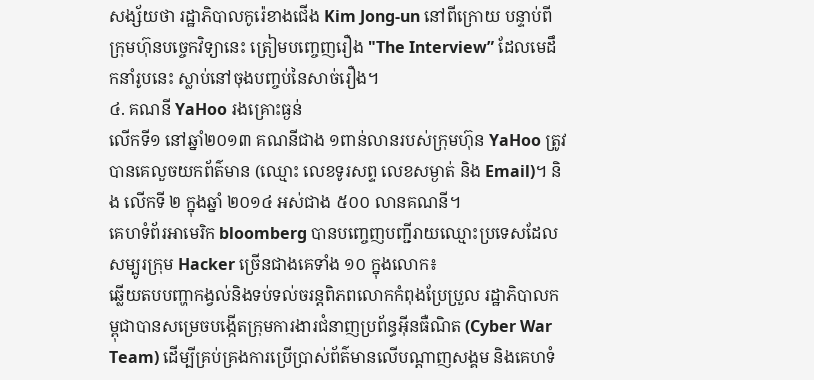សង្ស័យថា រដ្ឋាភិបាលកូរ៉េខាងជើង Kim Jong-un នៅពីក្រោយ បន្ទាប់ពីក្រុមហ៊ុនបច្ចេកវិទ្យានេះ ត្រៀមបញ្ចេញរឿង "The Interview” ដែលមេដឹកនាំរូបនេះ ស្លាប់នៅចុងបញ្ចប់នៃសាច់រឿង។
៤. គណនី YaHoo រងគ្រោះធ្ងន់
លើកទី១ នៅឆ្នាំ២០១៣ គណនីជាង ១ពាន់លានរបស់ក្រុមហ៊ុន YaHoo ត្រូវបានគេលួចយកព័ត៌មាន (ឈ្មោះ លេខទូរសព្ទ លេខសម្ងាត់ និង Email)។ និង លើកទី ២ ក្នុងឆ្នាំ ២០១៤ អស់ជាង ៥០០ លានគណនី។
គេហទំព័រអាមេរិក bloomberg បានបញ្ចេញបញ្ជីរាយឈ្មោះប្រទេសដែលសម្បូរក្រុម Hacker ច្រើនជាងគេទាំង ១០ ក្នុងលោក៖
ឆ្លើយតបបញ្ហាកង្វល់និងទប់ទល់ចរន្តពិភពលោកកំពុងប្រែប្រួល រដ្ឋាភិបាលកម្ពុជាបានសម្រេចបង្កើតក្រុមការងារជំនាញប្រព័ន្ធអ៊ីនធឺណិត (Cyber War Team) ដើម្បីគ្រប់គ្រងការប្រើប្រាស់ព័ត៌មានលើបណ្ដាញសង្គម និងគេហទំ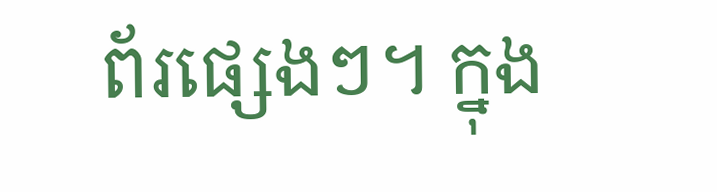ព័រផ្សេងៗ។ ក្នុង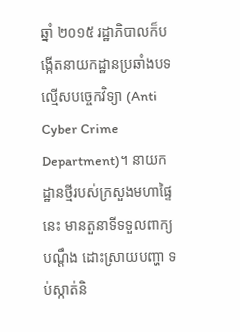ឆ្នាំ ២០១៥ រដ្ឋាភិបាលក៏បង្កើតនាយកដ្ឋានប្រឆាំងបទល្មើសបច្ចេកវិទ្យា (Anti Cyber Crime Department)។ នាយកដ្ឋានថ្មីរបស់ក្រសួងមហាផ្ទៃនេះ មានតួនាទីទទួលពាក្យបណ្ដឹង ដោះស្រាយបញ្ហា ទប់ស្កាត់និ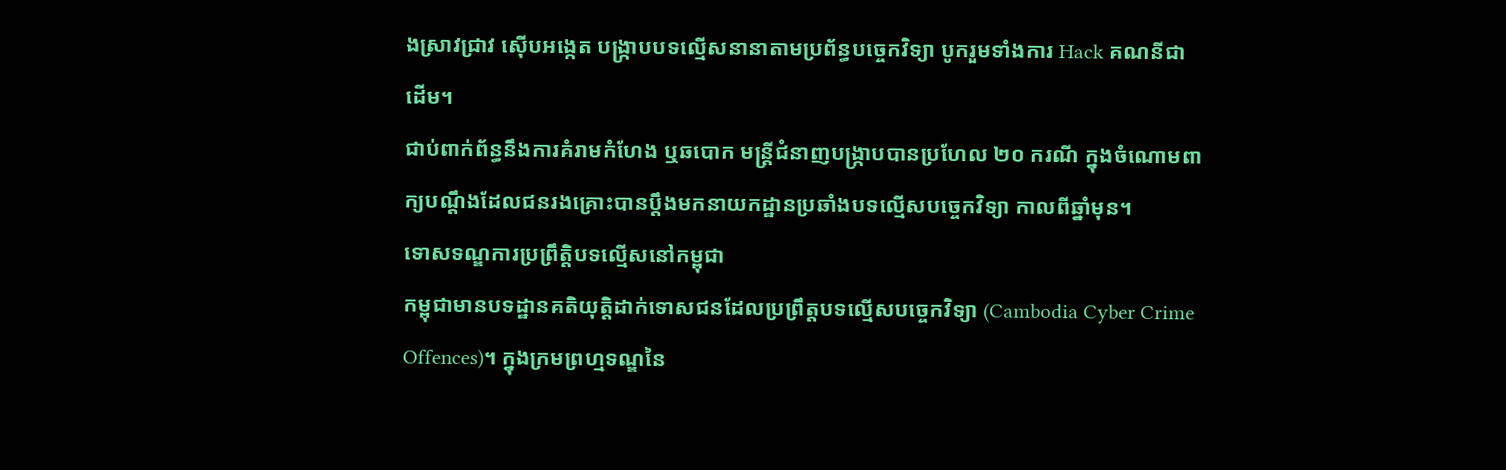ងស្រាវជ្រាវ ស៊ើបអង្កេត បង្ក្រាបបទល្មើសនានាតាមប្រព័ន្ធបច្ចេកវិទ្យា បូករួមទាំងការ Hack គណនីជាដើម។
ជាប់ពាក់ព័ន្ធនឹងការគំរាមកំហែង ឬឆបោក មន្ត្រីជំនាញបង្ក្រាបបានប្រហែល ២០ ករណី ក្នុងចំណោមពាក្យបណ្ដឹងដែលជនរងគ្រោះបានប្ដឹងមកនាយកដ្ឋានប្រឆាំងបទល្មើសបច្ចេកវិទ្យា កាលពីឆ្នាំមុន។
ទោសទណ្ឌការប្រព្រឹត្តិបទល្មើសនៅកម្ពុជា
កម្ពុជាមានបទដ្ឋានគតិយុត្តិដាក់ទោសជនដែលប្រព្រឹត្តបទល្មើសបច្ចេកវិទ្យា (Cambodia Cyber Crime Offences)។ ក្នុងក្រមព្រហ្មទណ្ឌនៃ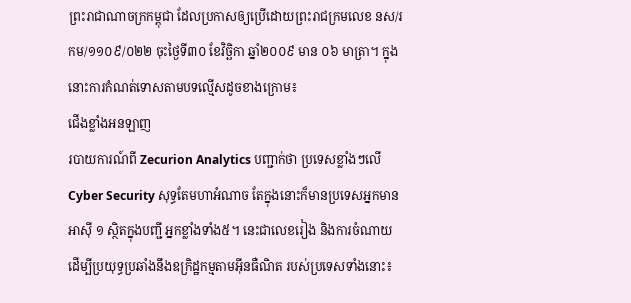ព្រះរាជាណាចក្រកម្ពុជា ដែលប្រកាសឲ្យប្រើដោយព្រះរាជក្រមលេខ នស/រកម/១១០៩/០២២ ចុះថ្ងៃទី៣០ ខែវិច្ឆិកា ឆ្នាំ២០០៩ មាន ០៦ មាត្រា។ ក្នុងនោះការកំណត់ទោសតាមបទល្មើសដូចខាងក្រោម៖
ជើងខ្លាំងអនឡាញ
របាយការណ៍ពី Zecurion Analytics បញ្ជាក់ថា ប្រទេសខ្លាំងៗលើ Cyber Security សុទ្ធតែមហាអំណាច តែក្នុងនោះក៏មានប្រទេសអ្នកមានអាស៊ី ១ ស្ថិតក្នុងបញ្ជី អ្នកខ្លាំងទាំង៥។ នេះជាលេខរៀង និងការចំណាយ ដើម្បីប្រយុទ្ធប្រឆាំងនឹងឧក្រិដ្ឋកម្មតាមអ៊ីនធឺណិត របស់ប្រទេសទាំងនោះ៖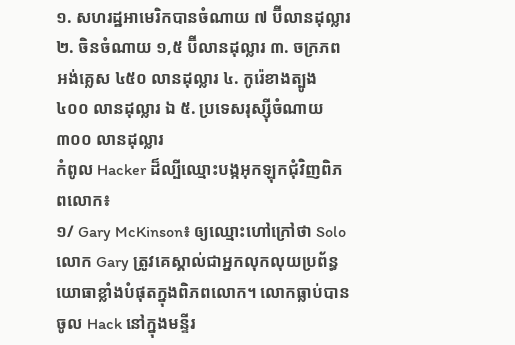១. សហរដ្ឋអាមេរិកបានចំណាយ ៧ ប៊ីលានដុល្លារ ២. ចិនចំណាយ ១,៥ ប៊ីលានដុល្លារ ៣. ចក្រភពអង់គ្លេស ៤៥០ លានដុល្លារ ៤. កូរ៉េខាងត្បូង ៤០០ លានដុល្លារ ឯ ៥. ប្រទេសរុស្ស៊ីចំណាយ ៣០០ លានដុល្លារ
កំពូល Hacker ដ៏ល្បីឈ្មោះបង្កអុកឡុកជុំវិញពិភពលោក៖
១/ Gary McKinson៖ ឲ្យឈ្មោះហៅក្រៅថា Solo លោក Gary ត្រូវគេស្គាល់ជាអ្នកលុកលុយប្រព័ន្ធយោធាខ្លាំងបំផុតក្នុងពិភពលោក។ លោកធ្លាប់បានចូល Hack នៅក្នុងមន្ទីរ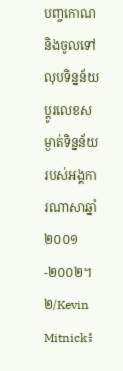បញ្ចកោណ និងចូលទៅលុបទិន្នន័យ ប្ដូរលេខសម្ងាត់ទិន្នន័យរបស់អង្គការណាសាឆ្នាំ ២០០១-២០០២។
២/Kevin Mitnick៖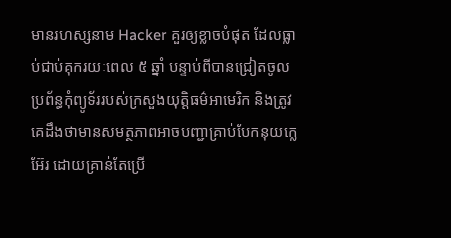មានរហស្សនាម Hacker គួរឲ្យខ្លាចបំផុត ដែលធ្លាប់ជាប់គុករយៈពេល ៥ ឆ្នាំ បន្ទាប់ពីបានជ្រៀតចូលប្រព័ន្ធកុំព្យូទ័ររបស់ក្រសួងយុត្តិធម៌អាមេរិក និងត្រូវគេដឹងថាមានសមត្ថភាពអាចបញ្ជាគ្រាប់បែកនុយក្លេអ៊ែរ ដោយគ្រាន់តែប្រើ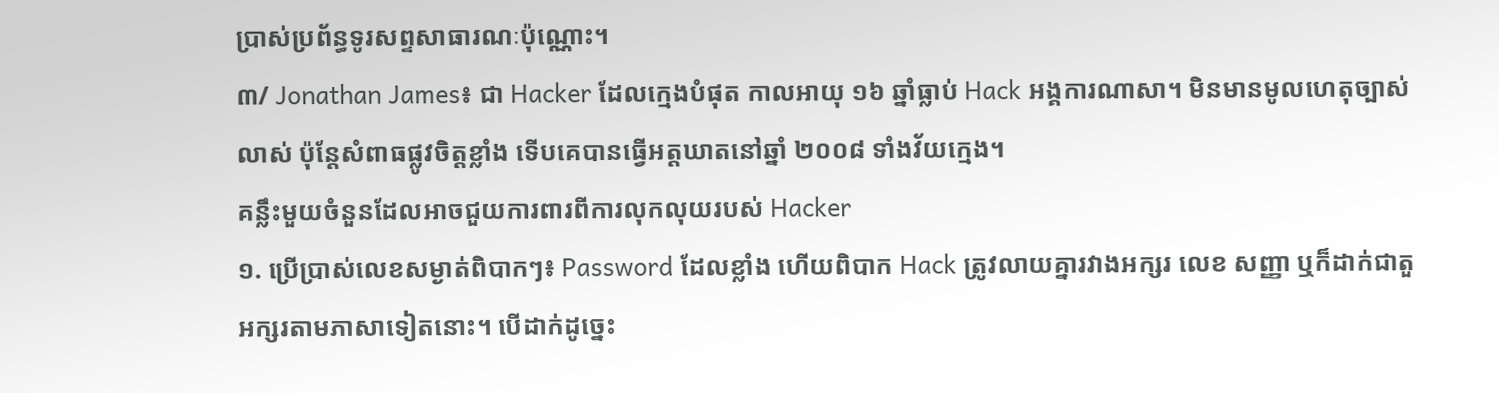ប្រាស់ប្រព័ន្ធទូរសព្ទសាធារណៈប៉ុណ្ណោះ។
៣/ Jonathan James៖ ជា Hacker ដែលក្មេងបំផុត កាលអាយុ ១៦ ឆ្នាំធ្លាប់ Hack អង្គការណាសា។ មិនមានមូលហេតុច្បាស់លាស់ ប៉ុន្តែសំពាធផ្លូវចិត្តខ្លាំង ទើបគេបានធ្វើអត្តឃាតនៅឆ្នាំ ២០០៨ ទាំងវ័យក្មេង។
គន្លឹះមួយចំនួនដែលអាចជួយការពារពីការលុកលុយរបស់ Hacker
១. ប្រើប្រាស់លេខសម្ងាត់ពិបាកៗ៖ Password ដែលខ្លាំង ហើយពិបាក Hack ត្រូវលាយគ្នារវាងអក្សរ លេខ សញ្ញា ឬក៏ដាក់ជាតួអក្សរតាមភាសាទៀតនោះ។ បើដាក់ដូច្នេះ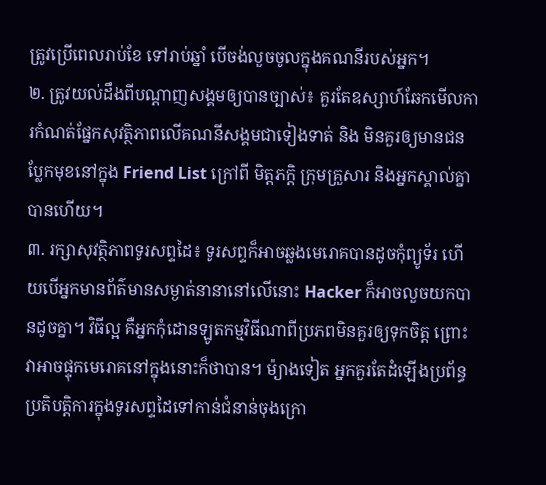ត្រូវប្រើពេលរាប់ខែ ទៅរាប់ឆ្នាំ បើចង់លួចចូលក្នុងគណនីរបស់អ្នក។
២. ត្រូវយល់ដឹងពីបណ្ដាញសង្គមឲ្យបានច្បាស់៖ គួរតែឧស្សាហ៍ឆែកមើលការកំណត់ផ្នែកសុវត្ថិភាពលើគណនីសង្គមជាទៀងទាត់ និង មិនគួរឲ្យមានជនប្លែកមុខនៅក្នុង Friend List ក្រៅពី មិត្តភក្ដិ ក្រុមគ្រួសារ និងអ្នកស្គាល់គ្នាបានហើយ។
៣. រក្សាសុវត្ថិភាពទូរសព្ទដៃ៖ ទូរសព្ទក៏អាចឆ្លងមេរោគបានដូចកុំព្យូទ័រ ហើយបើអ្នកមានព័ត៌មានសម្ងាត់នានានៅលើនោះ Hacker ក៏អាចលួចយកបានដូចគ្នា។ វិធីល្អ គឺអ្នកកុំដោនឡូតកម្មវិធីណាពីប្រភពមិនគួរឲ្យទុកចិត្ត ព្រោះវាអាចផ្ទុកមេរោគនៅក្នុងនោះក៏ថាបាន។ ម៉្យាងទៀត អ្នកគួរតែដំឡើងប្រព័ន្ធប្រតិបត្តិការក្នុងទូរសព្ទដៃទៅកាន់ជំនាន់ចុងក្រោ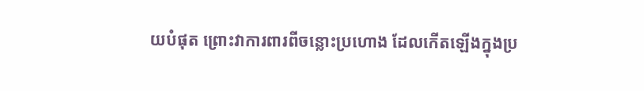យបំផុត ព្រោះវាការពារពីចន្លោះប្រហោង ដែលកើតឡើងក្នុងប្រ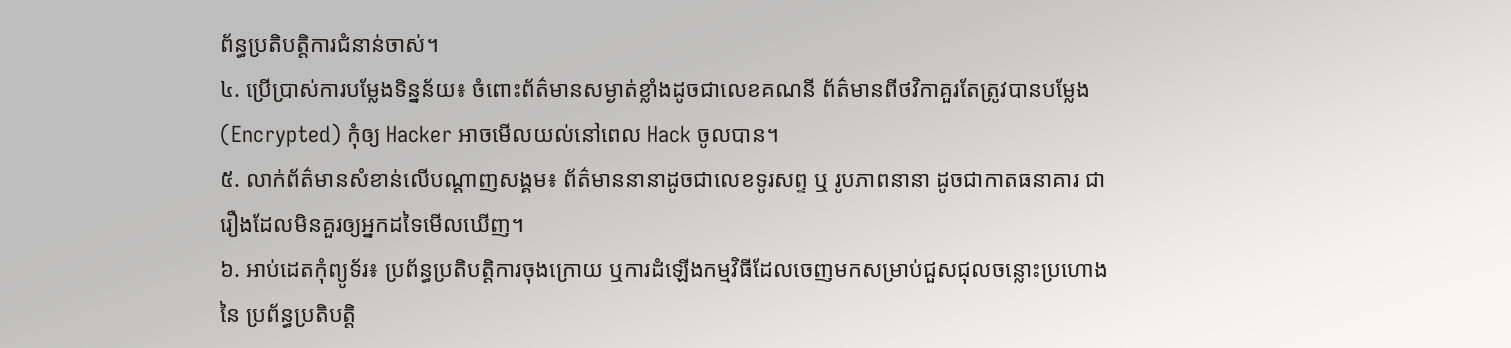ព័ន្ធប្រតិបត្តិការជំនាន់ចាស់។
៤. ប្រើប្រាស់ការបម្លែងទិន្នន័យ៖ ចំពោះព័ត៌មានសម្ងាត់ខ្លាំងដូចជាលេខគណនី ព័ត៌មានពីថវិកាគួរតែត្រូវបានបម្លែង (Encrypted) កុំឲ្យ Hacker អាចមើលយល់នៅពេល Hack ចូលបាន។
៥. លាក់ព័ត៌មានសំខាន់លើបណ្ដាញសង្គម៖ ព័ត៌មាននានាដូចជាលេខទូរសព្ទ ឬ រូបភាពនានា ដូចជាកាតធនាគារ ជារឿងដែលមិនគួរឲ្យអ្នកដទៃមើលឃើញ។
៦. អាប់ដេតកុំព្យូទ័រ៖ ប្រព័ន្ធប្រតិបត្តិការចុងក្រោយ ឬការដំឡើងកម្មវិធីដែលចេញមកសម្រាប់ជួសជុលចន្លោះប្រហោងនៃ ប្រព័ន្ធប្រតិបត្តិ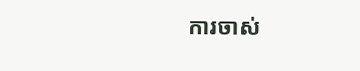ការចាស់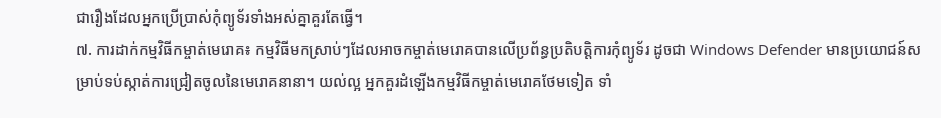ជារឿងដែលអ្នកប្រើប្រាស់កុំព្យូទ័រទាំងអស់គ្នាគួរតែធ្វើ។
៧. ការដាក់កម្មវិធីកម្ចាត់មេរោគ៖ កម្មវិធីមកស្រាប់ៗដែលអាចកម្ចាត់មេរោគបានលើប្រព័ន្ធប្រតិបត្តិការកុំព្យូទ័រ ដូចជា Windows Defender មានប្រយោជន៍សម្រាប់ទប់ស្កាត់ការជ្រៀតចូលនៃមេរោគនានា។ យល់ល្អ អ្នកគួរដំឡើងកម្មវិធីកម្ចាត់មេរោគថែមទៀត ទាំ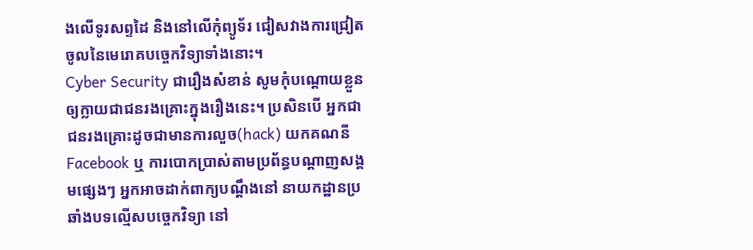ងលើទូរសព្ទដៃ និងនៅលើកុំព្យូទ័រ ជៀសវាងការជ្រៀតចូលនៃមេរោគបច្ចេកវិទ្យាទាំងនោះ។
Cyber Security ជារឿងសំខាន់ សូមកុំបណ្ដោយខ្លួនឲ្យក្លាយជាជនរងគ្រោះក្នុងរឿងនេះ។ ប្រសិនបើ អ្នកជាជនរងគ្រោះដូចជាមានការលួច(hack) យកគណនី Facebook ឬ ការបោកប្រាស់តាមប្រព័ន្ធបណ្ដាញសង្គមផ្សេងៗ អ្នកអាចដាក់ពាក្យបណ្ដឹងនៅ នាយកដ្ឋានប្រឆាំងបទល្មើសបច្ចេកវិទ្យា នៅ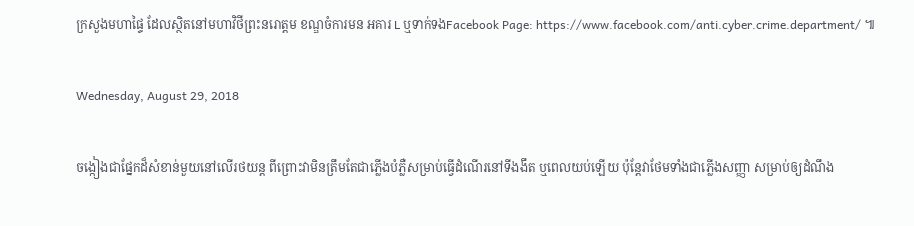ក្រសួងមហាផ្ទៃ ដែលស្ថិតនៅមហាវិថីព្រះនរោត្តម ខណ្ឌចំការមន អគារ L ឬទាក់ទងFacebook Page: https://www.facebook.com/anti.cyber.crime.department/ ៕

Wednesday, August 29, 2018

ចង្កៀងជាផ្នែកដ៏សំខាន់មួយនៅលើរថយន្ត ពីព្រោះវាមិនត្រឹមតែជាភ្លើងបំភ្លឺសម្រាប់ធ្វើដំណើរនៅទីងងឹត ឬពេលយប់ឡើយ ប៉ុន្តែវាថែមទាំងជាភ្លើងសញ្ញា សម្រាប់ឲ្យដំណឹង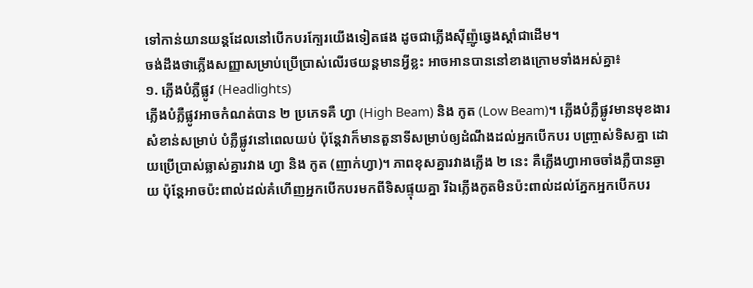ទៅកាន់យានយន្តដែលនៅបើកបរក្បែរយើងទៀតផង ដូចជាភ្លើងស៊ីញ៉ូឆ្វេងស្ដាំជាដើម។
ចង់ដឹងថាភ្លើងសញ្ញាសម្រាប់ប្រើប្រាស់លើរថយន្តមានអ្វីខ្លះ អាចអានបាននៅខាងក្រោមទាំងអស់គ្នា៖
១. ភ្លើងបំភ្លឺផ្លូវ (Headlights)
ភ្លើងបំភ្លឺផ្លូវអាចកំណត់បាន ២ ប្រភេទគឺ ហ្វា (High Beam) និង កូត (Low Beam)។ ភ្លើងបំភ្លឺផ្លូវមានមុខងារសំខាន់សម្រាប់ បំភ្លឺផ្លូវនៅពេលយប់ ប៉ុន្តែវាក៏មានតួនាទីសម្រាប់ឲ្យដំណឹងដល់អ្នកបើកបរ បញ្ច្រាស់ទិសគ្នា ដោយប្រើប្រាស់ឆ្លាស់គ្នារវាង ហ្វា និង កូត (ញាក់ហ្វា)។ ភាពខុសគ្នារវាងភ្លើង ២ នេះ គឺភ្លើងហ្វាអាចចាំងភ្លឺបានឆ្ងាយ ប៉ុន្តែអាចប៉ះពាល់ដល់គំហើញអ្នកបើកបរមកពីទិសផ្ទុយគ្នា រីឯភ្លើងកូតមិនប៉ះពាល់ដល់ភ្នែកអ្នកបើកបរ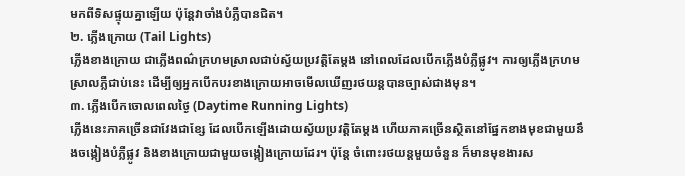មកពីទិសផ្ទុយគ្នាឡើយ ប៉ុន្តែវាចាំងបំភ្លឺបានជិត។
២. ភ្លើងក្រោយ (Tail Lights)
ភ្លើងខាងក្រោយ ជាភ្លើងពណ៌ក្រហមស្រាលជាប់ស្វ័យប្រវត្តិតែម្ដង នៅពេលដែលបើកភ្លើងបំភ្លឺផ្លូវ។ ការឲ្យភ្លើងក្រហមស្រាលភ្លឺជាប់នេះ ដើម្បីឲ្យអ្នកបើកបរខាងក្រោយអាចមើលឃើញរថយន្តបានច្បាស់ជាងមុន។
៣. ភ្លើងបើកចោលពេលថ្ងៃ (Daytime Running Lights)
ភ្លើងនេះភាគច្រើនជាវែងជាខ្សែ ដែលបើកឡើងដោយស្វ័យប្រវត្តិតែម្ដង ហើយភាគច្រើនស្ថិតនៅផ្នែកខាងមុខជាមួយនឹងចង្កៀងបំភ្លឺផ្លូវ និងខាងក្រោយជាមួយចង្កៀងក្រោយដែរ។ ប៉ុន្តែ ចំពោះរថយន្តមួយចំនួន ក៏មានមុខងារស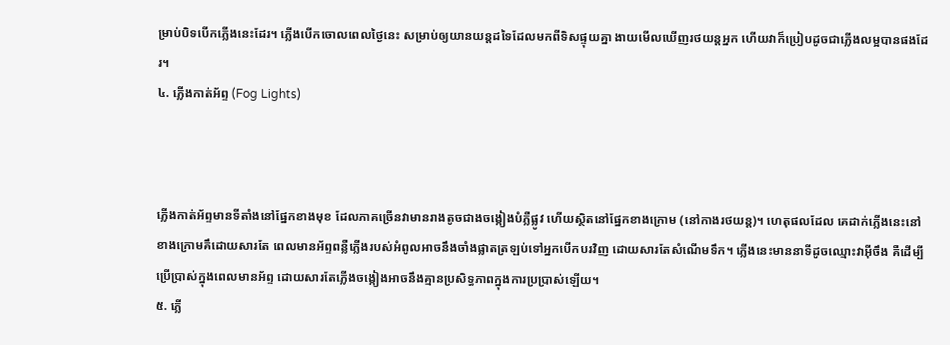ម្រាប់បិទបើកភ្លើងនេះដែរ។ ភ្លើងបើកចោលពេលថ្ងៃនេះ សម្រាប់ឲ្យយានយន្តដទៃដែលមកពីទិសផ្ទុយគ្នា ងាយមើលឃើញរថយន្តអ្នក ហើយវាក៏ប្រៀបដូចជាភ្លើងលម្អបានផងដែរ។
៤. ភ្លើងកាត់អ័ព្ទ (Fog Lights)



ភ្លើងកាត់អ័ព្ទមានទីតាំងនៅផ្នែកខាងមុខ ដែលភាគច្រើនវាមានរាងតូចជាងចង្កៀងបំភ្លឺផ្លូវ ហើយស្ថិតនៅផ្នែកខាងក្រោម (នៅកាងរថយន្ត)។ ហេតុផលដែល គេដាក់ភ្លើងនេះនៅខាងក្រោមគឹដោយសារតែ ពេលមានអ័ព្ទពន្លឺភ្លើងរបស់អំពូលអាចនឹងចាំងផ្លាតត្រឡប់ទៅអ្នកបើកបរវិញ ដោយសារតែសំណើមទឹក។ ភ្លើងនេះមាននាទីដូចឈ្មោះវាអ៊ីចឹង គឺដើម្បីប្រើប្រាស់ក្នុងពេលមានអ័ព្ទ ដោយសារតែភ្លើងចង្កៀងអាចនឹងគ្មានប្រសិទ្ធភាពក្នុងការប្រប្រាស់ឡើយ។
៥. ភ្លើ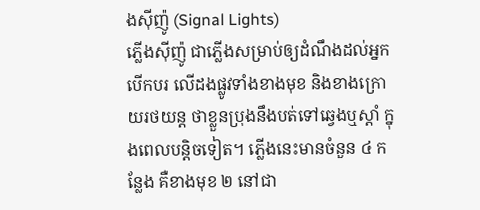ងស៊ីញ៉ូ (Signal Lights)
ភ្លើងស៊ីញ៉ូ ជាភ្លើងសម្រាប់ឲ្យដំណឹងដល់អ្នកបើកបរ លើដងផ្លូវទាំងខាងមុខ និងខាងក្រោយរថយន្ត ថាខ្លួនប្រុងនឹងបត់ទៅឆ្វេងឬស្ដាំ ក្នុងពេលបន្ដិចទៀត។ ភ្លើងនេះមានចំនួន ៤ កន្លែង គឺខាងមុខ ២ នៅជា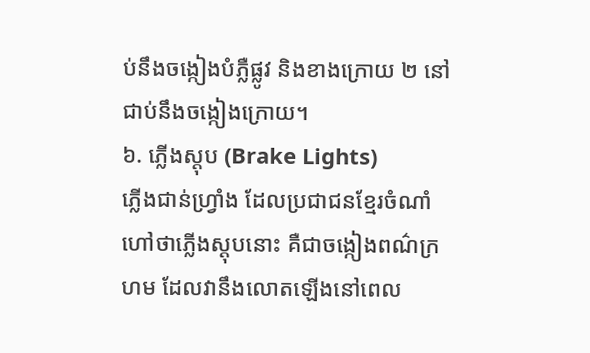ប់នឹងចង្កៀងបំភ្លឺផ្លូវ និងខាងក្រោយ ២ នៅជាប់នឹងចង្កៀងក្រោយ។
៦. ភ្លើងស្ដុប (Brake Lights)
ភ្លើងជាន់ហ្វ្រាំង ដែលប្រជាជនខ្មែរចំណាំហៅថាភ្លើងស្ដុបនោះ គឺជាចង្កៀងពណ៌ក្រហម ដែលវានឹងលោតឡើងនៅពេល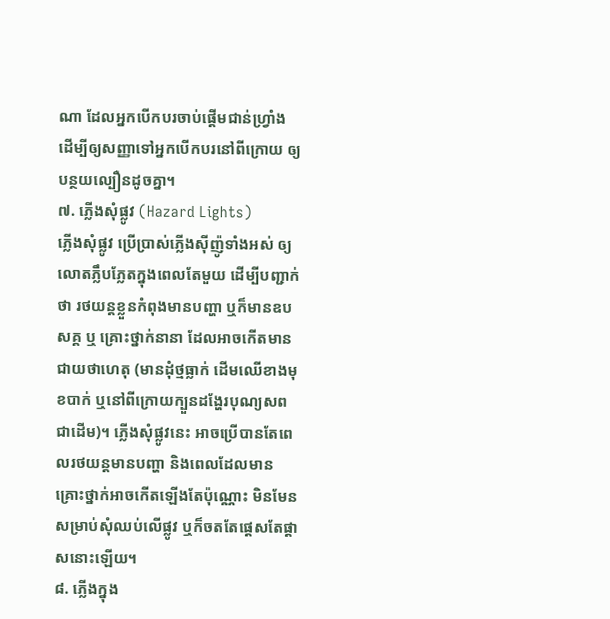ណា ដែលអ្នកបើកបរចាប់ផ្ដើមជាន់ហ្វ្រាំង ដើម្បីឲ្យសញ្ញាទៅអ្នកបើកបរនៅពីក្រោយ ឲ្យបន្ថយល្បឿនដូចគ្នា។
៧. ភ្លើងសុំផ្លូវ (Hazard Lights)
ភ្លើងសុំផ្លូវ ប្រើប្រាស់ភ្លើងស៊ីញ៉ូទាំងអស់ ឲ្យលោតភ្លឹបភ្លែតក្នុងពេលតែមួយ ដើម្បីបញ្ជាក់ថា រថយន្តខ្លួនកំពុងមានបញ្ហា ឬក៏មានឧបសគ្គ ឬ គ្រោះថ្នាក់នានា ដែលអាចកើតមានជាយថាហេតុ (មានដុំថ្មធ្លាក់ ដើមឈើខាងមុខបាក់ ឬនៅពីក្រោយក្បួនដង្ហែរបុណ្យសពជាដើម)។ ភ្លើងសុំផ្លូវនេះ អាចប្រើបានតែពេលរថយន្តមានបញ្ហា និងពេលដែលមានគ្រោះថ្នាក់អាចកើតឡើងតែប៉ុណ្ណោះ មិនមែនសម្រាប់សុំឈប់លើផ្លូវ ឬក៏ចតតែផ្ដេសតែផ្ដាសនោះឡើយ។
៨. ភ្លើងក្នុង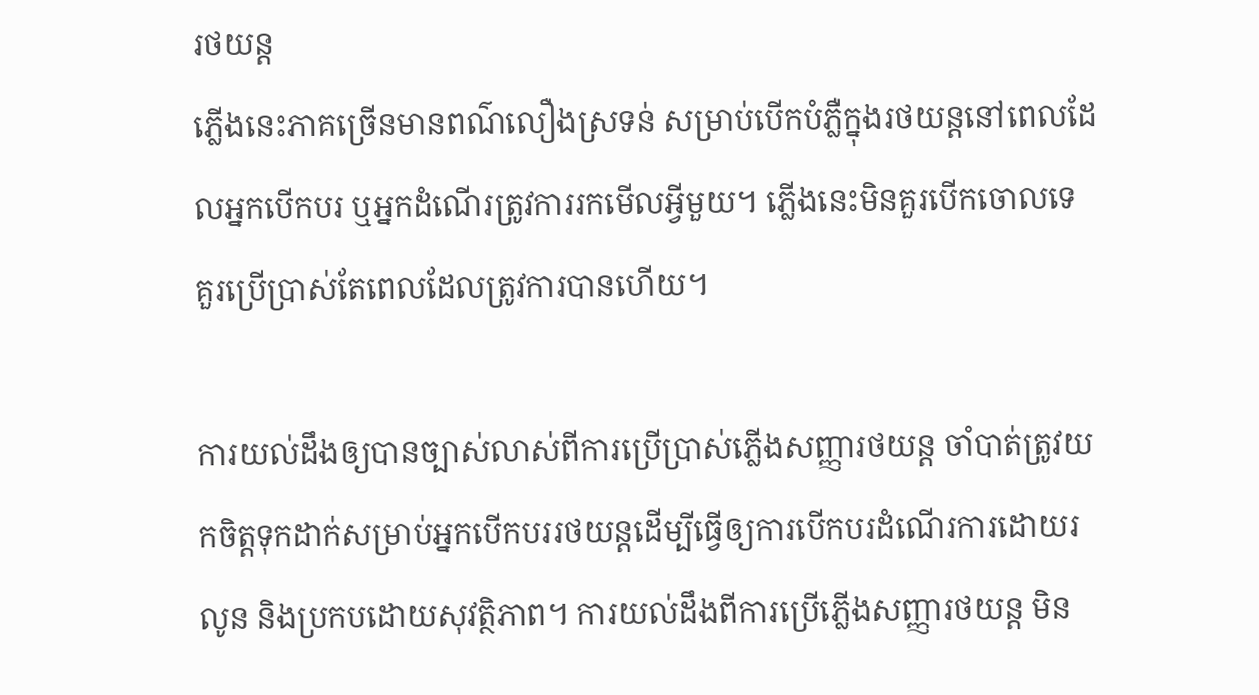រថយន្ត
ភ្លើងនេះភាគច្រើនមានពណ៌លឿងស្រទន់ សម្រាប់បើកបំភ្លឺក្នុងរថយន្តនៅពេលដែលអ្នកបើកបរ ឬអ្នកដំណើរត្រូវការរកមើលអ្វីមួយ។ ភ្លើងនេះមិនគួរបើកចោលទេ គួរប្រើប្រាស់តែពេលដែលត្រូវការបានហើយ។

ការយល់ដឹងឲ្យបានច្បាស់លាស់ពីការប្រើប្រាស់ភ្លើងសញ្ញារថយន្ត ចាំបាត់ត្រូវយកចិត្តទុកដាក់សម្រាប់អ្នកបើកបររថយន្តដើម្បីធ្វើឲ្យការបើកបរដំណើរការដោយរលូន និងប្រកបដោយសុវត្ថិភាព។ ការយល់ដឹងពីការប្រើភ្លើងសញ្ញារថយន្ត មិន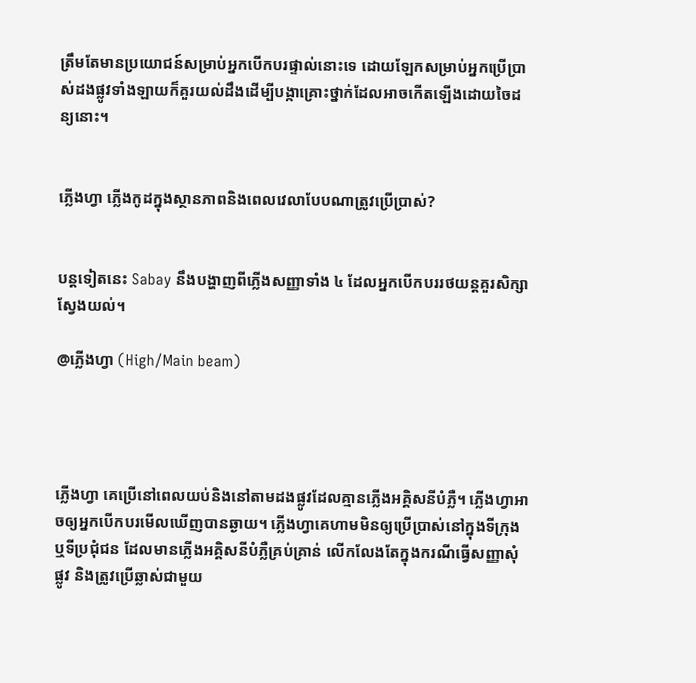ត្រឹមតែមានប្រយោជន៍សម្រាប់អ្នកបើកបរផ្ទាល់នោះទេ ដោយឡែកសម្រាប់អ្នកប្រើប្រាស់ដងផ្លូវទាំងឡាយក៏គួរយល់ដឹងដើម្បីបង្កាគ្រោះថ្នាក់ដែលអាចកើតឡើងដោយចៃដន្យនោះ។


ភ្លើងហ្វា ភ្លើងកូដក្នុងស្ថានភាពនិងពេលវេលាបែបណាត្រូវប្រើប្រាស់?


បន្តទៀតនេះ Sabay នឹងបង្ហាញពីភ្លើងសញ្ញាទាំង ៤ ដែលអ្នកបើកបររថយន្តគួរសិក្សាស្វែងយល់។

@ភ្លើងហ្វា (High/Main beam)




ភ្លើងហ្វា គេប្រើនៅពេលយប់និងនៅតាមដងផ្លូវដែលគ្មានភ្លើងអគ្គិសនីបំភ្លឺ។ ភ្លើងហ្វាអាចឲ្យអ្នកបើកបរមើលឃើញបានឆ្ងាយ។ ភ្លើងហ្វាគេហាមមិនឲ្យប្រើប្រាស់នៅក្នុងទីក្រុងឬទីប្រជុំជន ដែលមានភ្លើងអគ្គិសនីបំភ្លឺគ្រប់គ្រាន់ លើកលែងតែក្នុងករណីធ្វើសញ្ញាសុំផ្លូវ និងត្រូវប្រើឆ្លាស់ជាមួយ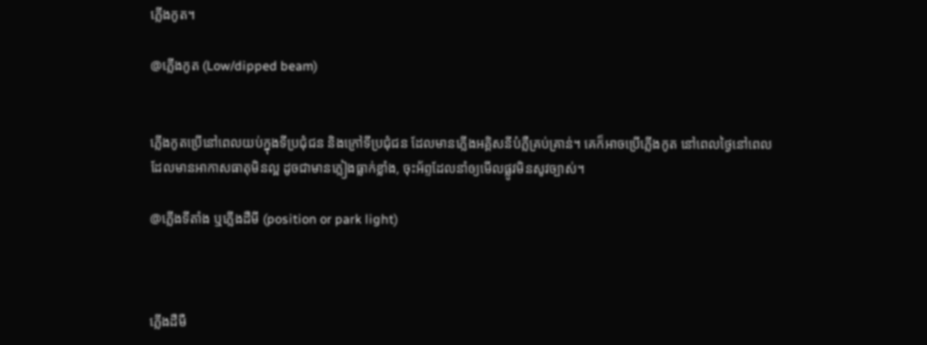ភ្លើងកូត។

@ភ្លើងកូត (Low/dipped beam)


ភ្លើងកូតប្រើនៅពេលយប់ក្នុងទីប្រជុំជន និងក្រៅទីប្រជុំជន ដែលមានភ្លើងអគ្គិសនីបំភ្លឺគ្រប់គ្រាន់។ គេក៏អាចប្រើភ្លើងកូត នៅពេលថ្ងៃនៅពេលដែលមានអាកាសធាតុមិនល្អ ដូចជាមានភ្លៀងធ្លាក់ខ្លាំង, ចុះអ័ព្ទដែលនាំឲ្យមើលផ្លូវមិនសូវច្បាស់។

@ភ្លើងទីតាំង ឬភ្លើងដឺមី (position or park light)



ភ្លើងដឺមឺ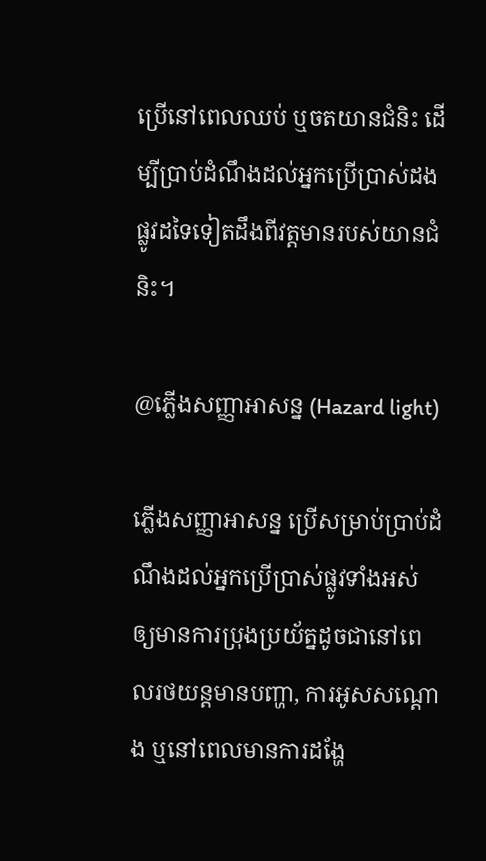ប្រើនៅពេលឈប់ ឬចតយានជំនិះ ដើម្បីប្រាប់ដំណឹងដល់អ្នកប្រើប្រាស់ដងផ្លូវដទៃទៀតដឹងពីវត្តមានរបស់យានជំនិះ។

@ភ្លើងសញ្ញាអាសន្ន (Hazard light)

ភ្លើងសញ្ញាអាសន្ន ប្រើសម្រាប់ប្រាប់ដំណឹងដល់អ្នកប្រើប្រាស់ផ្លូវទាំងអស់ ឲ្យមានការប្រុងប្រយ័ត្នដូចជានៅពេលរថយន្តមានបញ្ហា, ការអូសសណ្តោង ឬនៅពេលមានការដង្ហែ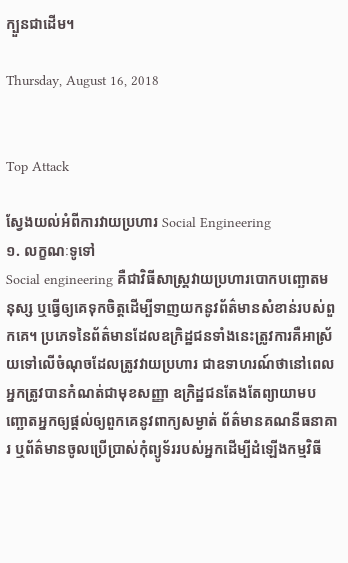ក្បួនជាដើម។

Thursday, August 16, 2018


Top Attack

ស្វែងយល់អំពីការវាយប្រហារ Social Engineering
១. លក្ខណៈទូទៅ
Social engineering គឺជាវិធីសាស្ត្រវាយប្រហារបោកបញ្ឆោតមនុស្ស ឬធ្វើឲ្យគេទុកចិត្តដើម្បីទាញយកនូវព័ត៌មានសំខាន់របស់ពួកគេ។ ប្រភេទនៃព័ត៌មានដែលឧក្រិដ្ឋជនទាំងនេះត្រូវការគឺអាស្រ័យទៅលើចំណុចដែលត្រូវវាយប្រហារ ជាឧទាហរណ៍ថានៅពេលអ្នកត្រូវបានកំណត់ជាមុខសញ្ញា ឧក្រិដ្ឋជនតែងតែព្យាយាមបញ្ឆោតអ្នកឲ្យផ្តល់ឲ្យពួកគេនូវពាក្យសម្ងាត់ ព័ត៌មានគណនីធនាគារ ឬព័ត៌មានចូលប្រើប្រាស់កុំព្យូទ័ររបស់អ្នកដើម្បីដំឡើងកម្មវិធី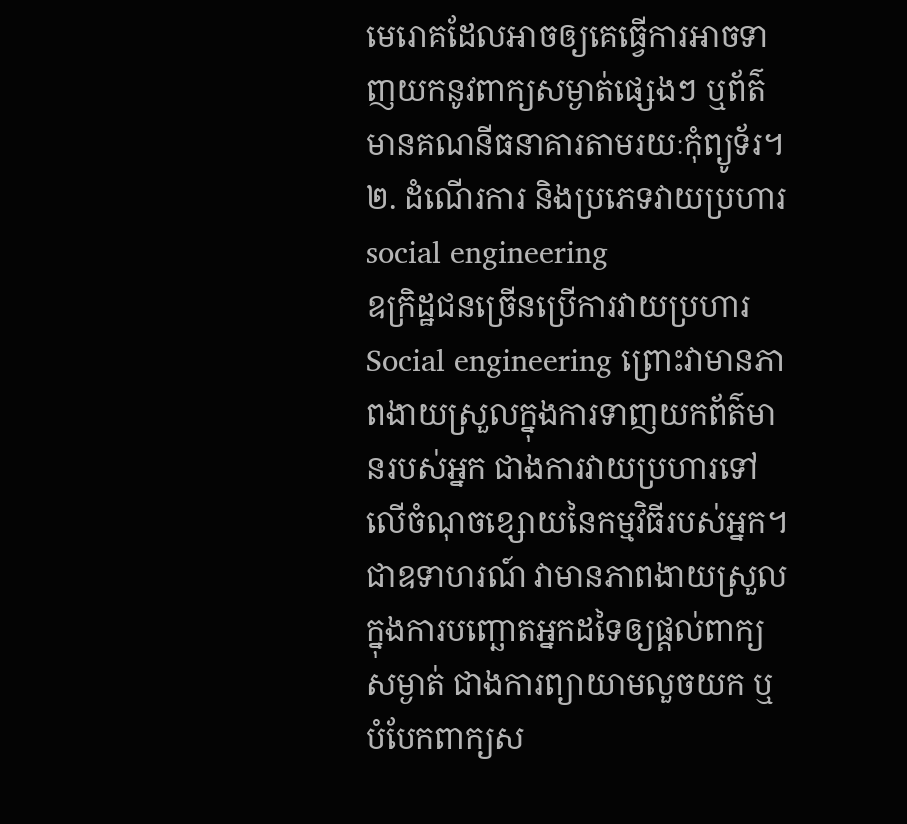មេរោគដែលអាចឲ្យគេធ្វើការអាចទាញយកនូវពាក្យសម្ងាត់ផ្សេងៗ ឬព័ត៌មានគណនីធនាគារតាមរយៈកុំព្យូទ័រ។
២. ដំណើរការ និងប្រភេទវាយប្រហារ social engineering
ឧក្រិដ្ឋជនច្រើនប្រើការវាយប្រហារ Social engineering ព្រោះវាមានភាពងាយស្រួលក្នុងការទាញយកព័ត៌មានរបស់អ្នក ជាងការវាយប្រហារទៅលើចំណុចខ្សោយនៃកម្មវិធីរបស់អ្នក។ ជាឧទាហរណ៍ វាមានភាពងាយស្រួលក្នុងការបញ្ឆោតអ្នកដទៃឲ្យផ្តល់ពាក្យសម្ងាត់ ជាងការព្យាយាមលួចយក ឬបំបែកពាក្យស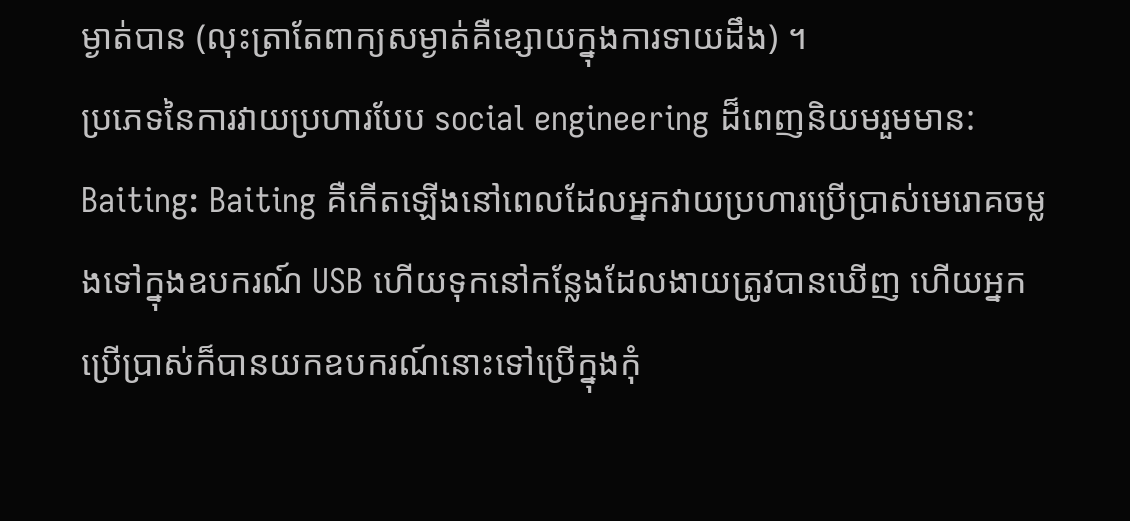ម្ងាត់បាន (លុះត្រាតែពាក្យសម្ងាត់គឺខ្សោយក្នុងការទាយដឹង) ។
ប្រភេទនៃការវាយប្រហារបែប social engineering ដ៏ពេញនិយមរួមមាន:
Baiting: Baiting គឺកើតឡើងនៅពេលដែលអ្នកវាយប្រហារប្រើប្រាស់មេរោគចម្លងទៅក្នុងឧបករណ៍ USB ហើយទុកនៅកន្លែងដែលងាយត្រូវបានឃើញ ហើយអ្នកប្រើប្រាស់ក៏បានយកឧបករណ៍នោះទៅប្រើក្នុងកុំ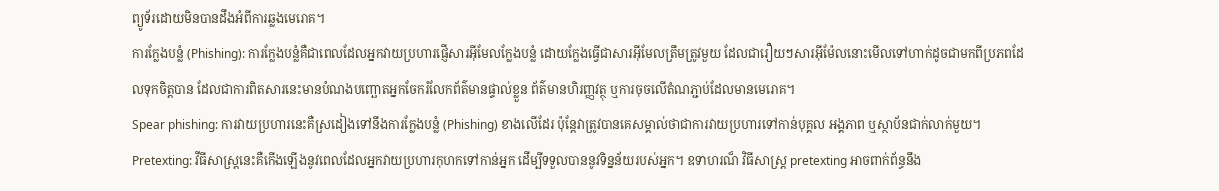ព្យូទ័រដោយមិនបានដឹងអំពីការឆ្លងមេរោគ។
ការក្លែងបន្លំ (Phishing): ការក្លែងបន្លំគឺជាពេលដែលអ្នកវាយប្រហារផ្ញើសារអ៊ីមែលក្លែងបន្លំ ដោយក្លែងធ្វើជាសារអ៊ីមែលត្រឹមត្រូវមួយ ដែលជារឿយៗសារអ៊ីម៉ែលនោះមើលទៅហាក់ដូចជាមកពីប្រភពដែលទុកចិត្តបាន ដែលជាការពិតសារនេះមានបំណងបញ្ឆោតអ្នកចែករំលែកព័ត៌មានផ្ទាល់ខ្លួន ព័ត៌មានហិរញ្ញវត្ថុ ឬការចុចលើតំណភ្ជាប់ដែលមានមេរោគ។
Spear phishing: ការវាយប្រហារនេះគឺស្រដៀងទៅនឹងការក្លែងបន្លំ (Phishing) ខាងលើដែរ ប៉ុន្តែវាត្រូវបានគេសម្គាល់ថាជាការវាយប្រហារទៅកាន់បុគ្គល អង្គភាព ឬស្ថាប័នជាក់លាក់មួយ។
Pretexting: វីធីសាស្ត្រនេះគឺកើងឡើងនូវពេលដែលអ្នកវាយប្រហារកុហកទៅកាន់អ្នក ដើម្បីទទួលបាននូវទិន្នន័យរបស់អ្នក។ ឧទាហរណ៏ វិធីសាស្ត្រ pretexting អាចពាក់ព័ន្ធនឹង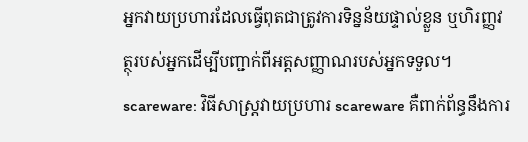អ្នកវាយប្រហារដែលធ្វើពុតជាត្រូវការទិន្នន័យផ្ទាល់ខ្លួន ឬហិរញ្ញវត្ថុរបស់អ្នកដើម្បីបញ្ជាក់ពីអត្តសញ្ញាណរបស់អ្នកទទួល។
scareware: វិធីសាស្ត្រវាយប្រហារ scareware គឺពាក់ព័ន្ធនឹងការ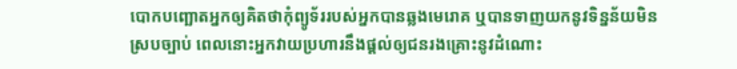បោកបញ្ឆោតអ្នកឲ្យគិតថាកុំព្យូទ័ររបស់អ្នកបានឆ្លងមេរោគ ឬបានទាញយកនូវទិន្នន័យមិនស្របច្បាប់ ពេលនោះអ្នកវាយប្រហារនឹងផ្តល់ឲ្យជនរងគ្រោះនូវដំណោះ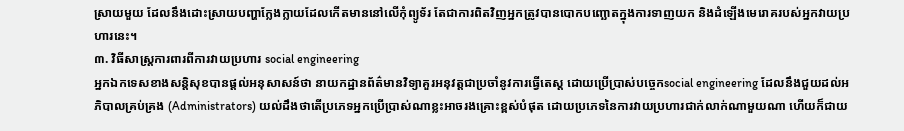ស្រាយមួយ ដែលនឹងដោះស្រាយបញ្ហាក្លែងក្លាយដែលកើតមាននៅលើកុំព្យូទ័រ តែជាការពិតវិញអ្នកត្រូវបានបោកបញ្ឆោតក្នុងការទាញយក និងដំឡើងមេរោគរបស់អ្នកវាយប្រហារនេះ។
៣. វិធីសាស្ត្រការពារពីការវាយប្រហារ social engineering
អ្នកឯកទេសខាងសន្តិសុខបានផ្តល់អនុសាសន៍ថា នាយកដ្ឋានព័ត៌មានវិទ្យាគួរអនុវត្តជាប្រចាំនូវការធ្វើតេស្ត ដោយប្រើប្រាស់បច្ចេកsocial engineering ដែលនឹងជួយដល់អភិបាលគ្រប់គ្រង (Administrators) យល់ដឹងថាតើប្រភេទអ្នកប្រើប្រាស់ណាខ្លះអាចរងគ្រោះខ្ពស់បំផុត ដោយប្រភេទនៃការវាយប្រហារជាក់លាក់ណាមួយណា ហើយក៏ជាយ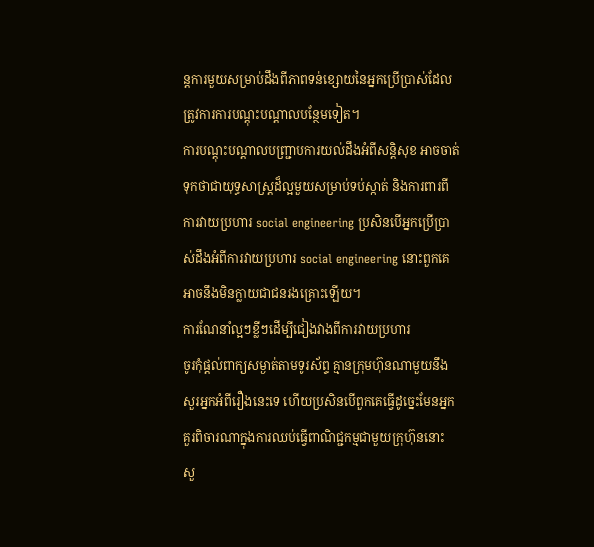ន្តការមួយសម្រាប់ដឹងពីភាពទន់ខ្សោយនៃអ្នកប្រើប្រាស់ដែលត្រូវការការបណ្តុះបណ្តាលបន្ថែមទៀត។
ការបណ្ដុះបណ្ដាលបញ្ជ្រាបការយល់ដឹងអំពីសន្តិសុខ អាចចាត់ទុកថាជាយុទ្ធសាស្ត្រដ៏ល្អមួយសម្រាប់ទប់ស្កាត់ និងការពារពីការវាយប្រហារ social engineering ប្រសិនបើអ្នកប្រើប្រាស់ដឹងអំពីការវាយប្រហារ social engineering នោះពួកគេអាចនឹងមិនក្លាយជាជនរងគ្រោះឡើយ។
ការណែនាំល្អៗខ្លីៗដើម្បីជៀងវាងពីការវាយប្រហារ
ចូរកុំផ្តល់ពាក្យសម្ងាត់តាមទូរស័ព្ទ គ្មានក្រុមហ៊ុនណាមួយនឹងសួរអ្នកអំពីរឿងនេះទេ ហើយប្រសិនបើពួកគេធ្វើដូច្នេះមែនអ្នកគួរពិចារណាក្នុងការឈប់ធ្វើពាណិជ្ជកម្មជាមួយក្រុហ៊ុននោះ
សួ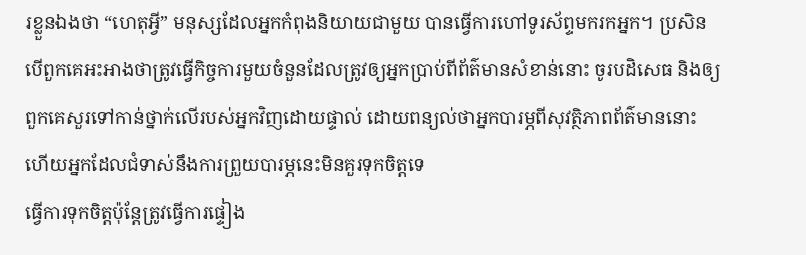រខ្លួនឯងថា “ហេតុអ្វី” មនុស្សដែលអ្នកកំពុងនិយាយជាមួយ បានធ្វើការហៅទូរស័ព្ទមករកអ្នក។ ប្រសិនបើពួកគេអះអាងថាត្រូវធ្វើកិច្ចការមួយចំនួនដែលត្រូវឲ្យអ្នកប្រាប់ពីព័ត៌មានសំខាន់នោះ ចូរបដិសេធ និងឲ្យពួកគេសួរទៅកាន់ថ្នាក់លើរបស់អ្នកវិញដោយផ្ទាល់ ដោយពន្យល់ថាអ្នកបារម្ភពីសុវត្ថិភាពព័ត៌មាននោះ ហើយអ្នកដែលជំទាស់នឹងការព្រួយបារម្ភនេះមិនគួរទុកចិត្តទេ
ធ្វើការទុកចិត្តប៉ុន្តែត្រូវធ្វើការផ្ទៀង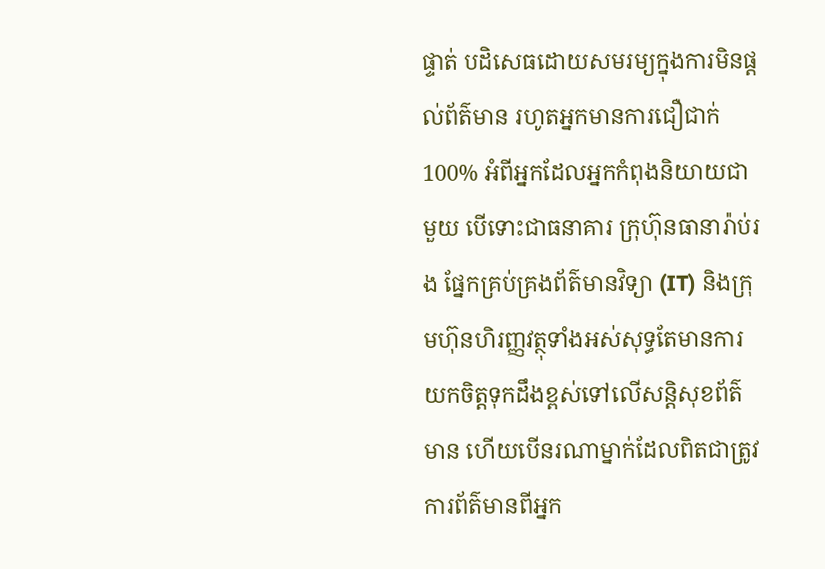ផ្ទាត់ បដិសេធដោយសមរម្យក្នុងការមិនផ្តល់ព័ត៌មាន រហូតអ្នកមានការជឿជាក់ 100% អំពីអ្នកដែលអ្នកកំពុងនិយាយជាមួយ បើទោះជាធនាគារ ក្រុហ៊ុនធានារ៉ាប់រង ផ្នែកគ្រប់គ្រងព័ត៌មានវិទ្យា (IT) និងក្រុមហ៊ុនហិរញ្ញវត្ថុទាំងអស់សុទ្ធតែមានការយកចិត្តទុកដឹងខ្ពស់ទៅលើសន្តិសុខព័ត៌មាន ហើយបើនរណាម្នាក់ដែលពិតជាត្រូវការព័ត៌មានពីអ្នក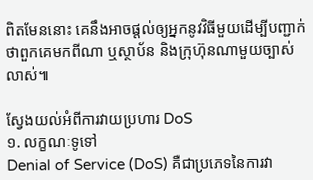ពិតមែននោះ គេនឹងអាចផ្តល់ឲ្យអ្នកនូវវិធីមួយដើម្បីបញ្ជាក់ថាពួកគេមកពីណា ឬស្ថាប័ន និងក្រុហ៊ុនណាមួយច្បាស់លាស់៕

ស្វែងយល់អំពីការវាយប្រហារ DoS
១. លក្ខណៈទូទៅ
Denial of Service (DoS) គឺជាប្រភេទនៃការវា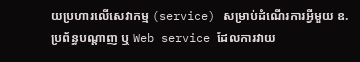យប្រហារលើសេវាកម្ម (service) សម្រាប់ដំណើរការអ្វីមួយ ឧ. ប្រព័ន្ធបណ្តាញ ឬ Web service ដែលការវាយ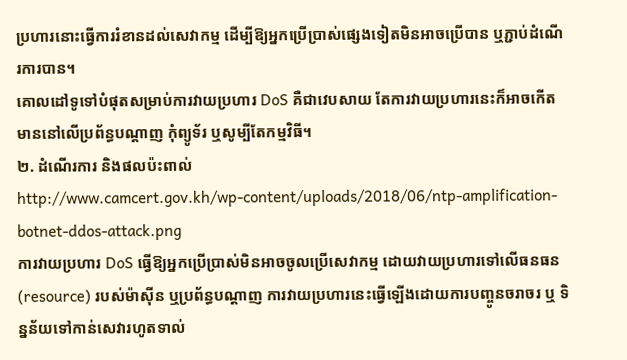ប្រហារនោះធ្វើការរំខានដល់សេវាកម្ម ដើម្បីឱ្យអ្នកប្រើប្រាស់ផ្សេងទៀតមិនអាចប្រើបាន ឬភ្ជាប់ដំណើរការបាន។
គោលដៅទូទៅបំផុតសម្រាប់ការវាយប្រហារ DoS គឺជាវេបសាយ តែការវាយប្រហារនេះក៏អាចកើតមាននៅលើប្រព័ន្ធបណ្តាញ កុំព្យូទ័រ ឬសូម្បីតែកម្មវិធី។
២. ដំណើរការ និងផលប៉ះពាល់
http://www.camcert.gov.kh/wp-content/uploads/2018/06/ntp-amplification-botnet-ddos-attack.png
ការវាយប្រហារ DoS ធ្វើឱ្យអ្នកប្រើប្រាស់មិនអាចចូលប្រើសេវាកម្ម ដោយវាយប្រហារទៅលើធនធន (resource) របស់ម៉ាស៊ីន ឬប្រព័ន្ធបណ្តាញ ការវាយប្រហារនេះធ្វើឡើងដោយការបញ្ចូនចរាចរ ឬ ទិន្នន័យទៅកាន់សេវារហូតទាល់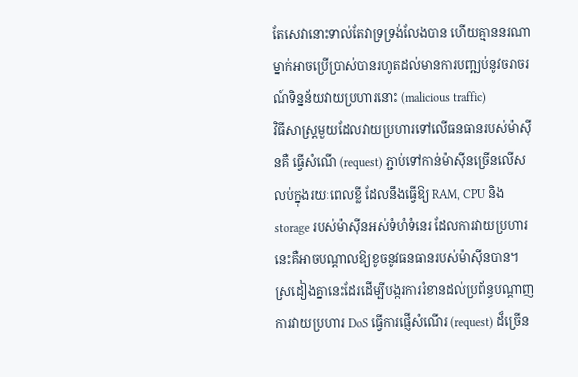តែសេវានោះទាល់តែវាទ្រទ្រង់លែងបាន ហើយគ្មាននរណាម្នាក់អាចប្រើប្រាស់បានរហូតដល់មានការបញ្ឍប់នូវចរាចរណ៍ទិន្នន័យវាយប្រហារនោះ (malicious traffic)
វិធីសាស្ត្រមួយដែលវាយប្រហារទៅលើធនធានរបស់ម៉ាស៊ីនគឺ ធ្វើសំណើ (request) ភ្ជាប់ទៅកាន់ម៉ាស៊ីនច្រើនលើសលប់ក្នុងរយៈពេលខ្លី ដែលនឹងធ្វើឱ្យ RAM, CPU និង storage របស់ម៉ាស៊ីនអស់ទំហំទំនេរ ដែលការវាយប្រហារនេះគឺអាចបណ្តាលឱ្យខូចនូវធនធានរបស់ម៉ាស៊ីនបាន។
ស្រដៀងគ្នានេះដែរដើម្បីបង្ករការរំខានដល់ប្រព័ន្ធបណ្តាញ ការវាយប្រហារ DoS ធ្វើការផ្ញើសំណើរ (request) ដ៏ច្រើន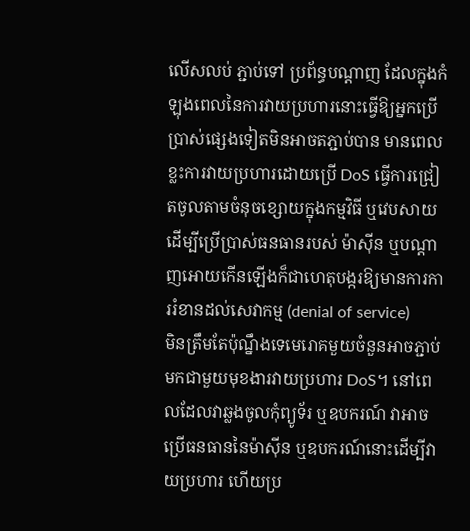លើសលប់ ភ្ជាប់ទៅ ប្រព័ន្ធបណ្តាញ ដែលក្នុងកំឡុងពេលនៃការវាយប្រហារនោះធ្វើឱ្យអ្នកប្រើប្រាស់ផ្សេងទៀតមិនអាចតភ្ជាប់បាន មានពេលខ្លះការវាយប្រហារដោយប្រើ DoS ធ្វើការជ្រៀតចូលតាមចំនុចខ្សោយក្នុងកម្មវិធី ឬវេបសាយ ដើម្បីប្រើប្រាស់ធនធានរបស់ ម៉ាស៊ីន ឬបណ្តាញអោយកើនឡើងក៏ជាហេតុបង្ករឱ្យមានការការរំខានដល់សេវាកម្ម (denial of service)
មិនត្រឹមតែប៉ុណ្នឹងទេមេរោគមួយចំនួនអាចភ្ជាប់មកជាមួយមុខងារវាយប្រហារ DoS។ នៅពេលដែលវាឆ្លងចូលកុំព្យូទ័រ ឬឧបករណ៍ វាអាចប្រើធនធាននៃម៉ាស៊ីន ឬឧបករណ៍នោះដើម្បីវាយប្រហារ ហើយប្រ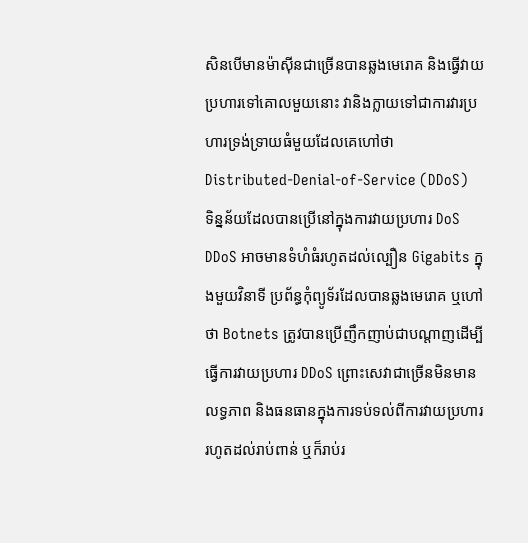សិនបើមានម៉ាស៊ីនជាច្រើនបានឆ្លងមេរោគ និងធ្វើវាយប្រហារទៅគោលមួយនោះ វានិងក្លាយទៅជាការវារប្រហារទ្រង់ទ្រាយធំមួយដែលគេហៅថា Distributed-Denial-of-Service (DDoS)
ទិន្នន័យដែលបានប្រើនៅក្នុងការវាយប្រហារ DoS DDoS អាចមានទំហំធំរហូតដល់ល្បឿន Gigabits ក្នុងមួយវិនាទី ប្រព័ន្ធកុំព្យូទ័រដែលបានឆ្លងមេរោគ ឬហៅថា Botnets ត្រូវបានប្រើញឹកញាប់ជាបណ្តាញដើម្បីធ្វើការវាយប្រហារ DDoS ព្រោះសេវាជាច្រើនមិនមានលទ្ធភាព និងធនធានក្នុងការទប់ទល់ពីការវាយប្រហាររហូតដល់រាប់ពាន់ ឬក៏រាប់រ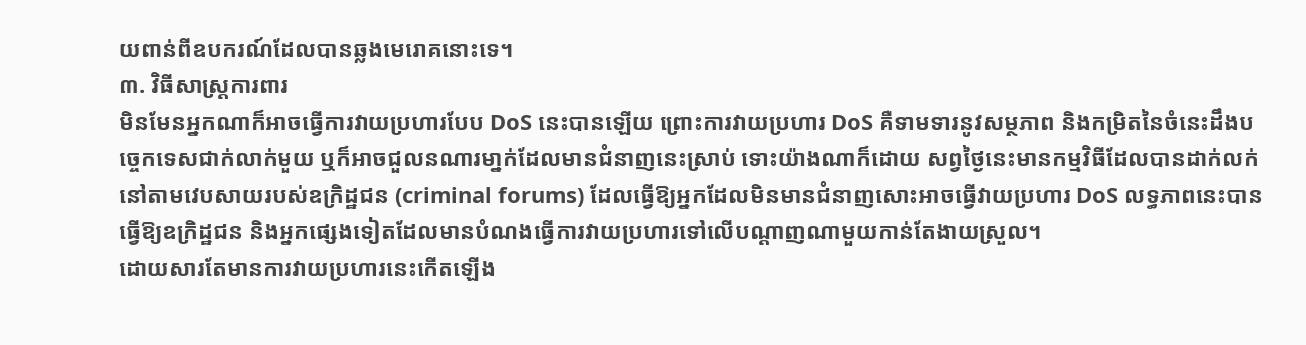យពាន់ពីឧបករណ៍ដែលបានឆ្លងមេរោគនោះទេ។
៣. វិធីសាស្ដ្រការពារ
មិនមែនអ្នកណាក៏អាចធ្វើការវាយប្រហារបែប DoS នេះបានឡើយ ព្រោះការវាយប្រហារ DoS គឺទាមទារនូវសម្ថភាព និងកម្រិតនៃចំនេះដឹងបច្ចេកទេសជាក់លាក់មួយ ឬក៏អាចជួលនណារមា្នក់ដែលមានជំនាញនេះស្រាប់ ទោះយ៉ាងណាក៏ដោយ សព្វថ្ងៃនេះមានកម្មវិធីដែលបានដាក់លក់នៅតាមវេបសាយរបស់ឧក្រិដ្ឋជន (criminal forums) ដែលធ្វើឱ្យអ្នកដែលមិនមានជំនាញសោះអាចធ្វើវាយប្រហារ DoS លទ្ធភាពនេះបានធ្វើឱ្យឧក្រិដ្ឋជន និងអ្នកផ្សេងទៀតដែលមានបំណងធ្វើការវាយប្រហារទៅលើបណ្ដាញណាមួយកាន់តែងាយស្រួល។
ដោយសារតែមានការវាយប្រហារនេះកើតឡើង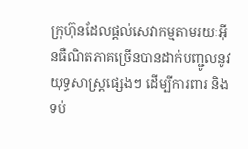ក្រុហ៊ុនដែលផ្តល់សេវាកម្មតាមរយៈអ៊ីនធឺណិតភាគច្រើនបានដាក់បញ្ជូលនូវយុទ្ធសាស្រ្តផ្សេងៗ ដើម្បីការពារ និងទប់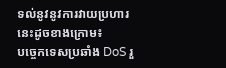ទល់នូវនូវការវាយប្រហារនេះដូចខាងក្រោម៖
បច្ចេកទេសប្រឆាំង DoS រួ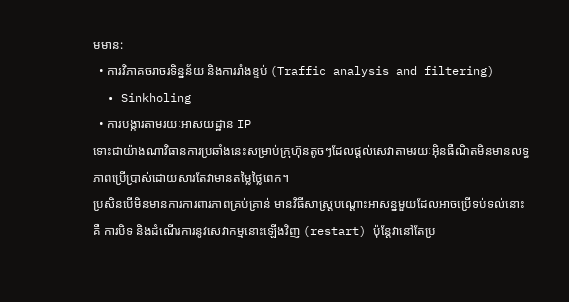មមាន:
  • ការវិភាគចរាចរទិន្នន័យ និងការរាំងខ្ទប់ (Traffic analysis and filtering)
  • Sinkholing
  • ការបង្ការតាមរយៈអាសយដ្ឋាន IP
ទោះជាយ៉ាងណាវិធានការប្រឆាំងនេះសម្រាប់ក្រុហ៊ុនតូចៗដែលផ្តល់សេវាតាមរយៈអ៊ិនធឺណិតមិនមានលទ្ធភាពប្រើប្រាស់ដោយសារតែវាមានតម្លៃថ្លៃពេក។
ប្រសិនបើមិនមានការការពារភាពគ្រប់គ្រាន់ មានវិធីសាស្ត្របណ្តោះអាសន្នមួយដែលអាចប្រើទប់ទល់នោះគឺ ការបិទ និងដំណើរការនូវសេវាកម្មនោះឡើងវិញ (restart) ប៉ុន្តែវានៅតែប្រ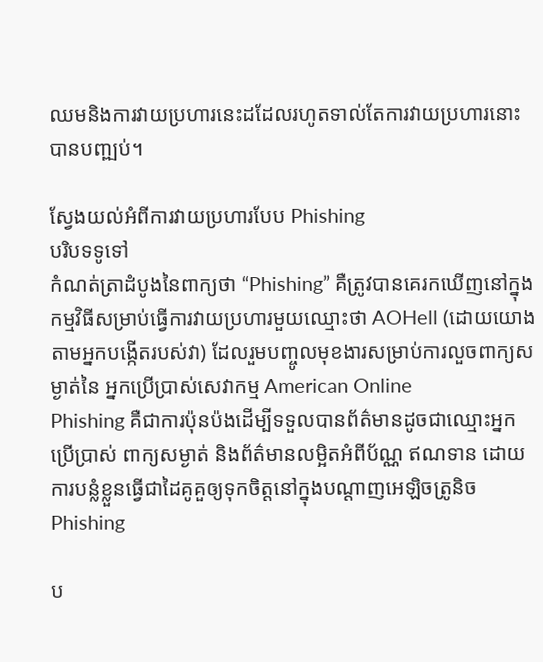ឈមនិងការវាយប្រហារនេះដដែលរហូតទាល់តែការវាយប្រហារនោះបានបញ្ឍប់។

ស្វែងយល់អំពីការវាយប្រហារបែប Phishing
បរិបទទូទៅ
កំណត់ត្រាដំបូងនៃពាក្យថា “Phishing” គឺត្រូវបានគេរកឃើញនៅក្នុងកម្មវិធីសម្រាប់ធ្វើការវាយប្រហារមួយឈ្មោះថា AOHell (ដោយយោងតាមអ្នកបង្កើតរបស់វា) ដែលរួមបញ្ចូលមុខងារសម្រាប់ការលួចពាក្យសម្ងាត់នៃ អ្នកប្រើប្រាស់សេវាកម្ម American Online
Phishing គឺជាការប៉ុនប៉ងដើម្បីទទួលបានព័ត៌មានដូចជាឈ្មោះអ្នកប្រើប្រាស់ ពាក្យសម្ងាត់ និងព័ត៌មានលម្អិតអំពីប័ណ្ណ ឥណទាន ដោយការបន្លំខ្លួនធ្វើជាដៃគូគួឲ្យទុកចិត្តនៅក្នុងបណ្តាញអេឡិចត្រូនិច
Phishing

ប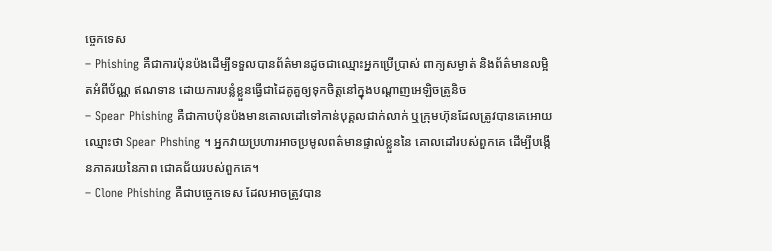ច្ចេកទេស
– Phishing គឺជាការប៉ុនប៉ងដើម្បីទទួលបានព័ត៌មានដូចជាឈ្មោះអ្នកប្រើប្រាស់ ពាក្យសម្ងាត់ និងព័ត៌មានលម្អិតអំពីប័ណ្ណ ឥណទាន ដោយការបន្លំខ្លួនធ្វើជាដៃគូគួឲ្យទុកចិត្តនៅក្នុងបណ្តាញអេឡិចត្រូនិច
– Spear Phishing គឺជាកាបប៉ុនប៉ងមានគោលដៅទៅកាន់បុគ្គលជាក់លាក់ ឬក្រុមហ៊ុនដែលត្រូវបានគេអោយឈ្មោះថា Spear Phshing ។ អ្នកវាយប្រហារអាចប្រមូលពត៌មានផ្ទាល់ខ្លួននៃ គោលដៅរបស់ពួកគេ ដើម្បីបង្កើនភាគរយនៃភាព ជោគជ័យរបស់ពួកគេ។
– Clone Phishing គឺជាបច្ចេកទេស ដែលអាចត្រូវបាន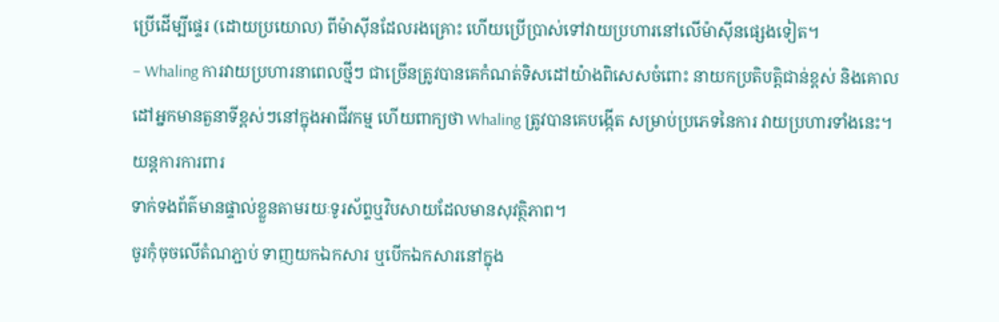ប្រើដើម្បីផ្ទេរ (ដោយប្រយោល) ពីម៉ាស៊ីនដែលរងគ្រោះ ហើយប្រើប្រាស់ទៅវាយប្រហារនៅលើម៉ាស៊ីនផ្សេងទៀត។
– Whaling ការវាយប្រហារនាពេលថ្មីៗ ជាច្រើនត្រូវបានគេកំណត់ទិសដៅយ៉ាងពិសេសចំពោះ នាយកប្រតិបត្តិជាន់ខ្ពស់ និងគោលដៅអ្នកមានតួនាទីខ្ពស់ៗនៅក្នុងអាជីវកម្ម ហើយពាក្យថា Whaling ត្រូវបានគេបង្កើត សម្រាប់ប្រភេទនៃការ វាយប្រហារទាំងនេះ។
យន្តការការពារ
ទាក់ទងព័ត៌មានផ្ទាល់ខ្លួនតាមរយៈទូរស័ព្ទឬវិបសាយដែលមានសុវត្ថិភាព។
ចូរកុំចុចលើតំណភ្ជាប់ ទាញយកឯកសារ ឬបើកឯកសារនៅក្នុង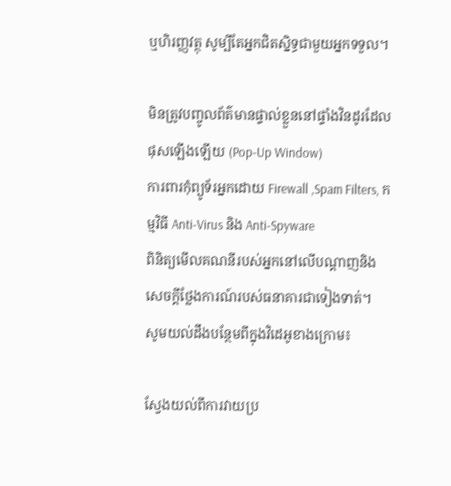ឬហិរញ្ញវត្ថុ សូម្បីតែអ្នកជិតស្និទ្ធជាមួយអ្នកទទួល។

មិនត្រូវបញ្ចូលព័ត៌មានផ្ទាល់ខ្លួននៅផ្ទាំងវិនដូរដែលផុសឡើងឡើយ (Pop-Up Window)
ការពារកុំព្យូទ័រអ្នកដោយ Firewall ,Spam Filters, កម្មវិធី Anti-Virus និង Anti-Spyware
ពិនិត្យមើលគណនីរបស់អ្នកនៅលើបណ្ដាញនិងសេចក្តីថ្លែងការណ៍របស់ធនាគារជាទៀងទាត់។
សូមយល់ដឹងបន្ថែមពីក្នុងវិដេអូខាងក្រោម៖

ស្វែងយល់ពីការវាយប្រ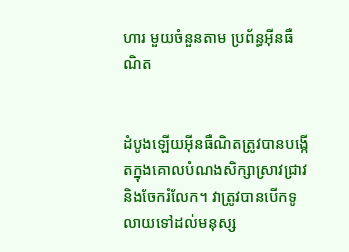ហារ មួយចំនួនតាម ប្រព័ន្ធអុីនធឺណិត


ដំបូងឡើយអុីនធឺណិតត្រូវបានបង្កើតក្នុងគោលបំណងសិក្សាស្រាវជ្រាវ និងចែករំលែក។ វាត្រូវបានបើកទូលាយទៅដល់មនុស្ស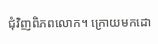ជុំវិញពិភពលោក។ ក្រោយមកដោ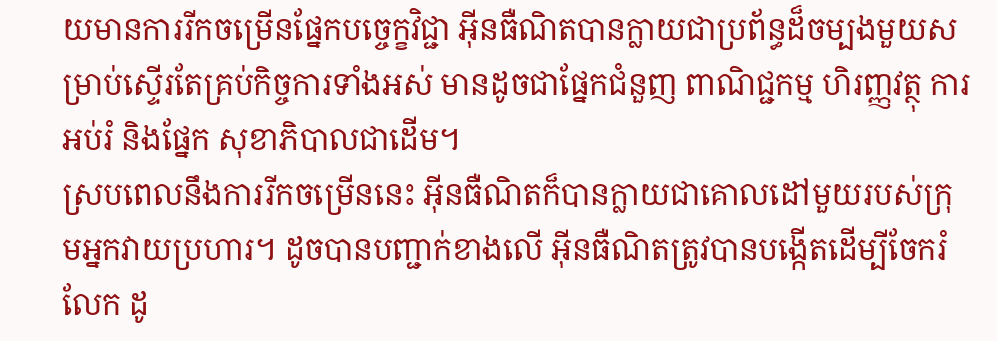យមានការរីកចម្រើនផ្នែកបច្ចេក្ខវិជ្ជា អុីនធឺណិតបានក្លាយជាប្រព័ន្ធដ៏ចម្បងមួយសម្រាប់ស្ទើរតែគ្រប់កិច្ចការទាំងអស់ មានដូចជាផ្នែកជំនួញ ពាណិជ្ជកម្ម ហិរញ្ញវត្ថុ ការអប់រំ និងផ្នែក សុខាភិបាលជាដើម។
ស្របពេលនឹងការរីកចម្រើននេះ អុីនធឺណិតក៏បានក្លាយជាគោលដៅមួយរបស់ក្រុមអ្នកវាយប្រហារ។ ដូចបានបញ្ជាក់ខាងលើ អុីនធឺណិតត្រូវបានបង្កើតដើម្បីចែករំលែក ដូ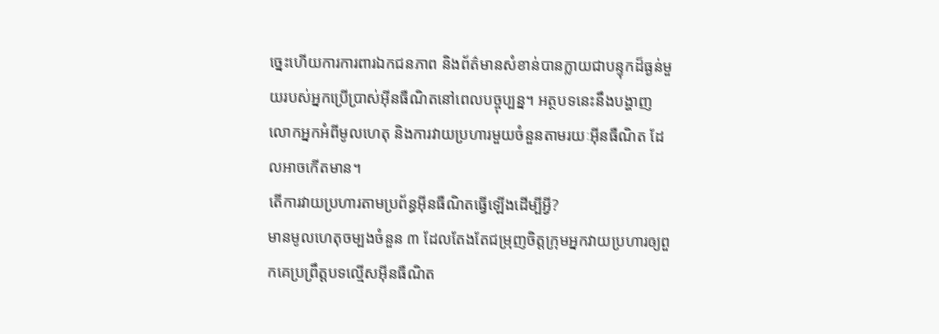ច្នេះហើយការការពារឯកជនភាព និងព័ត៌មានសំខាន់បានក្លាយជាបន្ទុកដ៏ធ្ងន់មួយរបស់អ្នកប្រើប្រាស់អុីនធឺណិតនៅពេលបច្ចុប្បន្ន។ អត្ថបទនេះនឹងបង្ហាញលោកអ្នកអំពីមូលហេតុ និងការវាយប្រហារមួយចំនួនតាមរយៈអុីនធឺណិត ដែលអាចកើតមាន។
តើការវាយប្រហារតាមប្រព័ន្ធអុីនធឺណិតធ្វើឡើងដើម្បីអ្វី?
មានមូលហេតុចម្បងចំនួន ៣ ដែលតែងតែជម្រុញចិត្តក្រុមអ្នកវាយប្រហារឲ្យពួកគេប្រព្រឹត្តបទល្មើសអុីនធឺណិត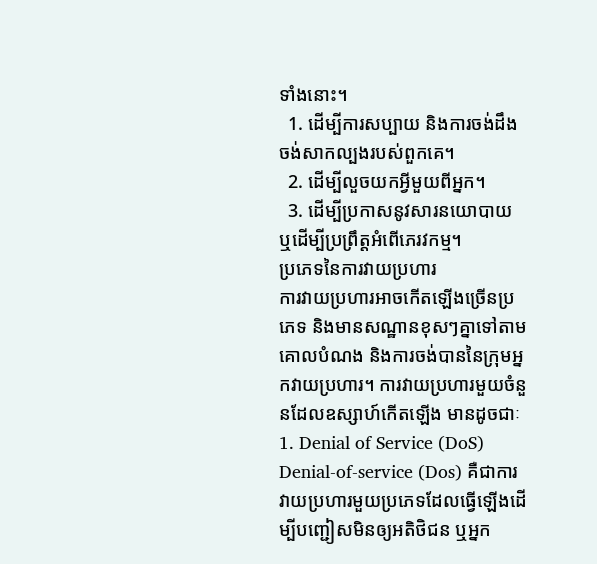ទាំងនោះ។
  1. ដើម្បីការសប្បាយ និងការចង់ដឹង ចង់សាកល្បងរបស់ពួកគេ។
  2. ដើម្បីលួចយកអ្វីមួយពីអ្នក។
  3. ដើម្បីប្រកាសនូវសារនយោបាយ ឬដើម្បីប្រព្រឹត្តអំពើភេរវកម្ម។
ប្រភេទនៃការវាយប្រហារ
ការវាយប្រហារអាចកើតឡើងច្រើនប្រភេទ និងមានសណ្ឋានខុសៗគ្នាទៅតាមគោលបំណង និងការចង់បាននៃក្រុមអ្នកវាយប្រហារ។ ការវាយប្រហារមួយចំនួនដែលឧស្សាហ៍កើតឡើង មានដូចជាៈ
1. Denial of Service (DoS)
Denial-of-service (Dos) គឺជាការវាយប្រហារមួយប្រភេទដែលធ្វើឡើងដើម្បីបញ្ជៀសមិនឲ្យអតិថិជន ឬអ្នក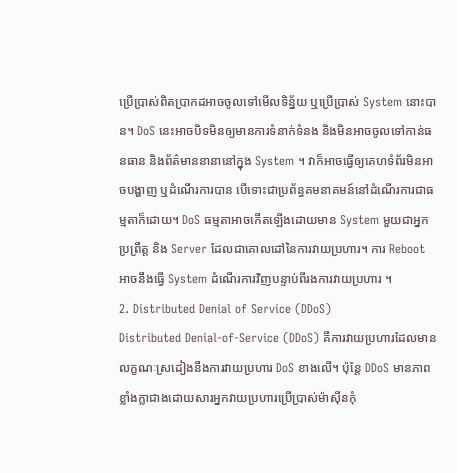ប្រើប្រាស់ពិតប្រាកដអាចចូលទៅមើលទិន្ន័យ ឬប្រើប្រាស់ System នោះបាន។ DoS នេះអាចបិទមិនឲ្យមានការទំនាក់ទំនង និងមិនអាចចូលទៅកាន់ធនធាន និងព័ត៌មាននានានៅក្នុង System ។ វាក៏អាចធ្វើឲ្យគេហទំព័រមិនអាចបង្ហាញ ឬដំណើរការបាន បើទោះជាប្រព័ន្ធគមនាគមន៍នៅដំណើរការជាធម្មតាក៏ដោយ។ DoS ធម្មតាអាចកើតឡើងដោយមាន System មួយជាអ្នកប្រព្រឹត្ត និង Server ដែលជាគោលដៅនៃការវាយប្រហារ។ ការ Reboot អាចនឹងធ្វើ System ដំណើរការវិញបន្ទាប់ពីរងការវាយប្រហារ ។
2. Distributed Denial of Service (DDoS)
Distributed Denial-of-Service (DDoS) គឺការវាយប្រហារដែលមានលក្ខណៈស្រដៀងនឹងការវាយប្រហារ DoS ខាងលើ។ ប៉ុន្តែ DDoS មានភាពខ្លាំងក្លាជាងដោយសារអ្នកវាយប្រហារប្រើប្រាស់ម៉ាស៊ីនកុំ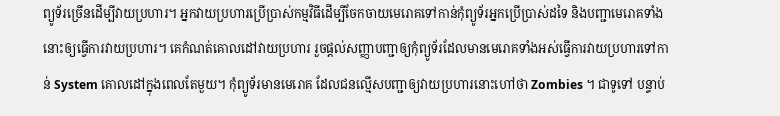ព្យូទ័រច្រើនដើម្បីវាយប្រហារ។ អ្នកវាយប្រហារប្រើប្រាស់កម្មវិធីដើម្បីចែកចាយមេរោគទៅកាន់កុំព្យូទ័រអ្នកប្រើប្រាស់ដទៃ និងបញ្ជាមេរោគទាំងនោះឲ្យធ្វើការវាយប្រហារ។ គេកំណត់គោលដៅវាយប្រហារ រួចផ្តល់សញ្ញាបញ្ជាឲ្យកុំព្យូទ័រដែលមានមេរោគទាំងអស់ធ្វើការវាយប្រហារទៅកាន់ System គោលដៅក្នុងពេលតែមួយ។ កុំព្យូទ័រមានមេរោគ ដែលជនល្មើសបញ្ជាឲ្យវាយប្រហារនោះហៅថា Zombies ។ ជាទូទៅ បន្ទាប់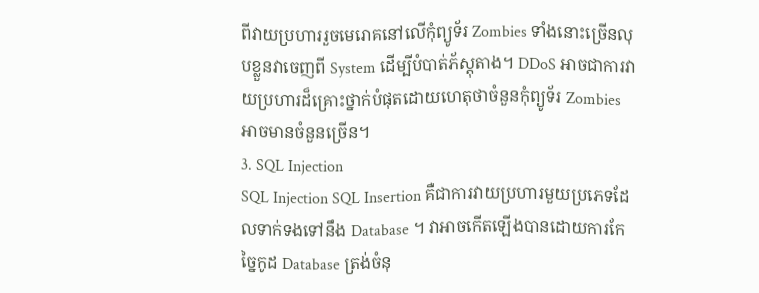ពីវាយប្រហាររួចមេរោគនៅលើកុំព្យូទ័រ Zombies ទាំងនោះច្រើនលុបខ្លួនវាចេញពី System ដើម្បីបំបាត់ភ័ស្តុតាង។ DDoS អាចជាការវាយប្រហារដ៏គ្រោះថ្នាក់បំផុតដោយហេតុថាចំនួនកុំព្យូទ័រ Zombies អាចមានចំនួនច្រើន។
3. SQL Injection
SQL Injection SQL Insertion គឺជាការវាយប្រហារមួយប្រភេទដែលទាក់ទងទៅនឹង Database ។ វាអាចកើតឡើងបានដោយការកែច្នៃកូដ Database ត្រង់ចំនុ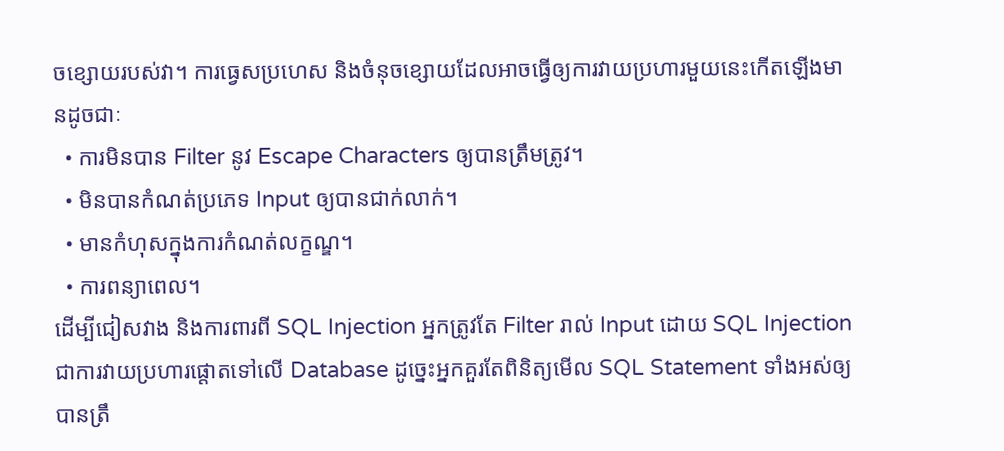ចខ្សោយរបស់វា។ ការធ្វេសប្រហេស និងចំនុចខ្សោយដែលអាចធ្វើឲ្យការវាយប្រហារមួយនេះកើតឡើងមានដូចជាៈ
  • ការមិនបាន Filter នូវ Escape Characters ឲ្យបានត្រឹមត្រូវ។
  • មិនបានកំណត់ប្រភេទ Input ឲ្យបានជាក់លាក់។
  • មានកំហុសក្នុងការកំណត់លក្ខណ្ឌ។
  • ការពន្យាពេល។
ដើម្បីជៀសវាង និងការពារពី SQL Injection អ្នកត្រូវតែ Filter រាល់ Input ដោយ SQL Injection ជាការវាយប្រហារផ្តោតទៅលើ Database ដូច្នេះអ្នកគួរតែពិនិត្យមើល SQL Statement ទាំងអស់ឲ្យបានត្រឹ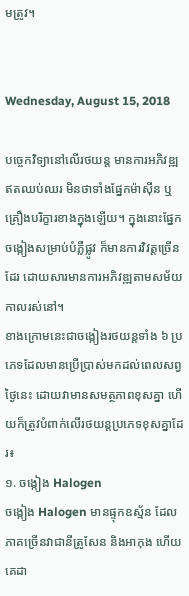មត្រូវ។


Wednesday, August 15, 2018

បច្ចេកវិទ្យានៅលើរថយន្ត មានការអភិវឌ្ឍឥតឈប់ឈរ មិនថាទាំងផ្នែកម៉ាស៊ីន ឬគ្រឿងបរិក្ខារខាងក្នុងឡើយ។ ក្នុងនោះផ្នែកចង្កៀងសម្រាប់បំភ្លឺផ្លូវ ក៏មានការវិវត្តច្រើនដែរ ដោយសារមានការអភិវឌ្ឍតាមសម័យកាលរស់នៅ។
ខាងក្រោមនេះជាចង្កៀងរថយន្តទាំង ៦ ប្រភេទដែលមានប្រើប្រាស់មកដល់ពេលសព្វថ្ងៃនេះ ដោយវាមានសមត្ថភាពខុសគ្នា ហើយក៏ត្រូវបំពាក់លើរថយន្តប្រភេទខុសគ្នាដែរ៖
១. ចង្កៀង Halogen
ចង្កៀង Halogen មានផ្ទុកឧស្ម័ន ដែលភាគច្រើនវាជានីត្រូសែន និងអាកុង ហើយគេដា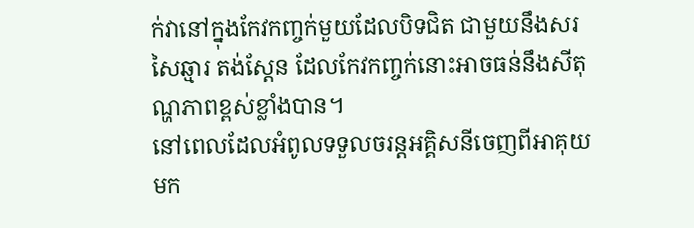ក់វានៅក្នុងកែវកញ្ចក់មួយដែលបិទជិត ជាមួយនឹងសរសៃឆ្មារ តង់ស្តែន ដែលកែវកញ្ចក់នោះអាចធន់នឹងសីតុណ្ហភាពខ្ពស់ខ្លាំងបាន។
នៅពេលដែលអំពូលទទួលចរន្តអគ្គិសនីចេញពីអាគុយមក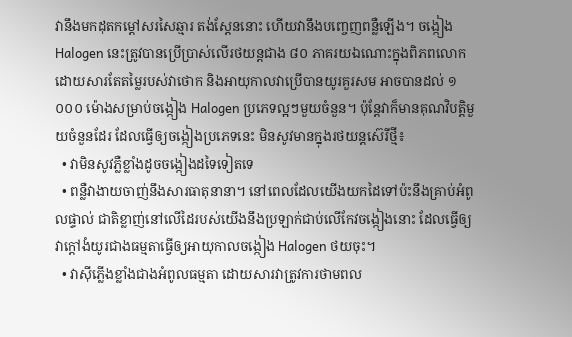វានឹងមកដុតកម្ដៅសរសៃឆ្មារ តង់ស្ដែននោះ ហើយវានឹងបញ្ចេញពន្លឺឡើង។ ចង្កៀង Halogen នេះត្រូវបានប្រើប្រាស់លើរថយន្តជាង ៨០ ភាគរយឯណោះក្នុងពិភពលោក ដោយសារតែតម្លៃរបស់វាថោក និងអាយុកាលវាប្រើបានយូរគួរសម អាចបានដល់ ១ ០០០ ម៉ោងសម្រាប់ចង្កៀង Halogen ប្រភេទល្អៗមួយចំនួន។ ប៉ុន្តែវាក៏មានគុណវិបត្តិមួយចំនួនដែរ ដែលធ្វើឲ្យចង្កៀងប្រភេទនេះ មិនសូវមានក្នុងរថយន្តស៊េរីថ្មី៖
  • វាមិនសូវភ្លឺខ្លាំងដូចចង្កៀងដទៃទៀតទេ
  • ពន្លឺវាងាយចាញ់នឹងសារធាតុនានា។ នៅពេលដែលយើងយកដៃទៅប៉ះនឹងគ្រាប់អំពូលផ្ទាល់ ជាតិខ្លាញ់នៅលើដៃរបស់យើងនឹងប្រឡាក់ជាប់លើកែវចង្កៀងនោះ ដែលធ្វើឲ្យវាក្ដៅងំយូរជាងធម្មតាធ្វើឲ្យអាយុកាលចង្កៀង Halogen ថយចុះ។
  • វាស៊ីភ្លើងខ្លាំងជាងអំពូលធម្មតា ដោយសារវាត្រូវការថាមពល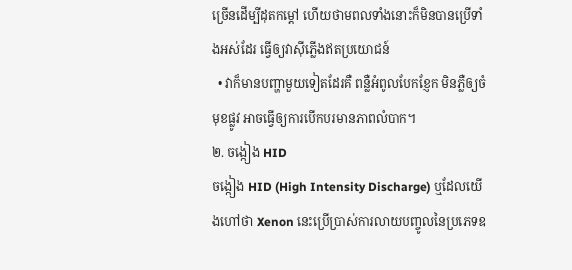ច្រើនដើម្បីដុតកម្ដៅ ហើយថាមពលទាំងនោះក៏មិនបានប្រើទាំងអស់ដែរ ធ្វើឲ្យវាស៊ីភ្លើងឥតប្រយោជន៍
  • វាក៏មានបញ្ហាមួយទៀតដែរគឺ ពន្លឺអំពូលបែកខ្ញែក មិនភ្លឺឲ្យចំមុខផ្លូវ អាចធ្វើឲ្យការបើកបរមានភាពលំបាក។
២. ចង្កៀង HID
ចង្កៀង HID (High Intensity Discharge) ឬដែលយើងហៅថា Xenon នេះប្រើប្រាស់ការលាយបញ្ចូលនៃប្រភេទឧ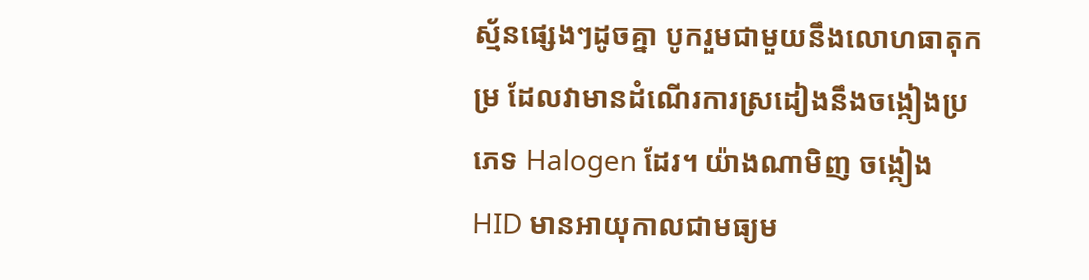ស្ម័នផ្សេងៗដូចគ្នា បូករួមជាមួយនឹងលោហធាតុកម្រ ដែលវាមានដំណើរការស្រដៀងនឹងចង្កៀងប្រភេទ Halogen ដែរ។ យ៉ាងណាមិញ ចង្កៀង HID មានអាយុកាលជាមធ្យម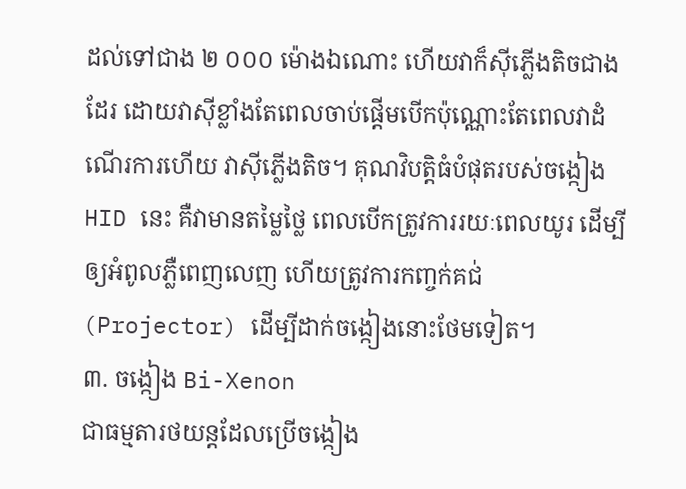ដល់ទៅជាង ២ ០០០ ម៉ោងឯណោះ ហើយវាក៏ស៊ីភ្លើងតិចជាងដែរ ដោយវាស៊ីខ្លាំងតែពេលចាប់ផ្ដើមបើកប៉ុណ្ណោះតែពេលវាដំណើរការហើយ វាស៊ីភ្លើងតិច។ គុណវិបត្តិធំបំផុតរបស់ចង្កៀង HID នេះ គឺវាមានតម្លៃថ្លៃ ពេលបើកត្រូវការរយៈពេលយូរ ដើម្បីឲ្យអំពូលភ្លឺពេញលេញ ហើយត្រូវការកញ្ចក់គជ់ (Projector) ដើម្បីដាក់ចង្កៀងនោះថែមទៀត។
៣. ចង្កៀង Bi-Xenon
ជាធម្មតារថយន្តដែលប្រើចង្កៀង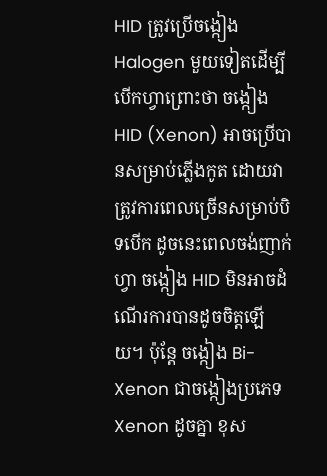HID ត្រូវប្រើចង្កៀង Halogen មួយទៀតដើម្បីបើកហ្វាព្រោះថា ចង្កៀង HID (Xenon) អាចប្រើបានសម្រាប់ភ្លើងកូត ដោយវាត្រូវការពេលច្រើនសម្រាប់បិទបើក ដូចនេះពេលចង់ញាក់ហ្វា ចង្កៀង HID មិនអាចដំណើរការបានដូចចិត្តឡើយ។ ប៉ុន្តែ ចង្កៀង Bi-Xenon ជាចង្កៀងប្រភេទ Xenon ដូចគ្នា ខុស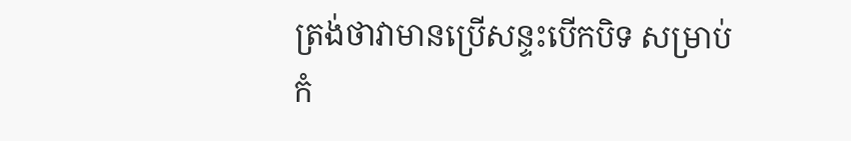ត្រង់ថាវាមានប្រើសន្ទះបើកបិទ សម្រាប់កំ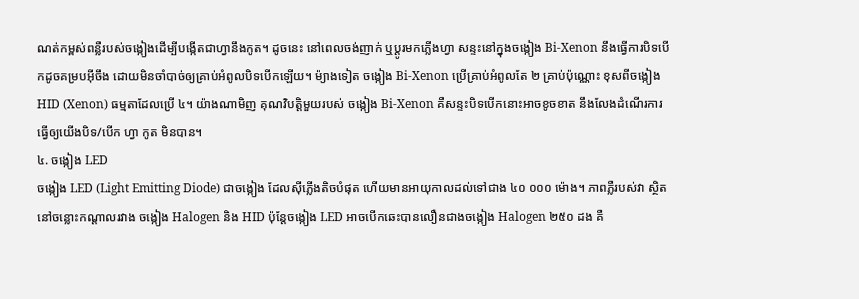ណត់កម្ពស់ពន្លឺរបស់ចង្កៀងដើម្បីបង្កើតជាហ្វានឹងកូត។ ដូចនេះ នៅពេលចង់ញាក់ ឬប្ដូរមកភ្លើងហ្វា សន្ទះនៅក្នុងចង្កៀង Bi-Xenon នឹងធ្វើការបិទបើកដូចគម្របអ៊ីចឹង ដោយមិនចាំបាច់ឲ្យគ្រាប់អំពូលបិទបើកឡើយ។ ម៉្យាងទៀត ចង្កៀង Bi-Xenon ប្រើគ្រាប់អំពូលតែ ២ គ្រាប់ប៉ុណ្ណោះ ខុសពីចង្កៀង HID (Xenon) ធម្មតាដែលប្រើ ៤។ យ៉ាងណាមិញ គុណវិបត្តិមួយរបស់ ចង្កៀង Bi-Xenon គឺសន្ទះបិទបើកនោះអាចខូចខាត នឹងលែងដំណើរការ ធ្វើឲ្យយើងបិទ/បើក ហ្វា កូត មិនបាន។
៤. ចង្កៀង LED
ចង្កៀង LED (Light Emitting Diode) ជាចង្កៀង ដែលស៊ីភ្លើងតិចបំផុត ហើយមានអាយុកាលដល់ទៅជាង ៤០ ០០០ ម៉ោង។ ភាពភ្លឺរបស់វា ស្ថិតនៅចន្លោះកណ្ដាលរវាង ចង្កៀង Halogen និង HID ប៉ុន្តែចង្កៀង LED អាចបើកឆេះបានលឿនជាងចង្កៀង Halogen ២៥០ ដង គឺ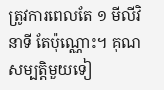ត្រូវការពេលតែ ១ មីលីវិនាទី តែប៉ុណ្ណោះ។ គុណសម្បត្តិមួយទៀ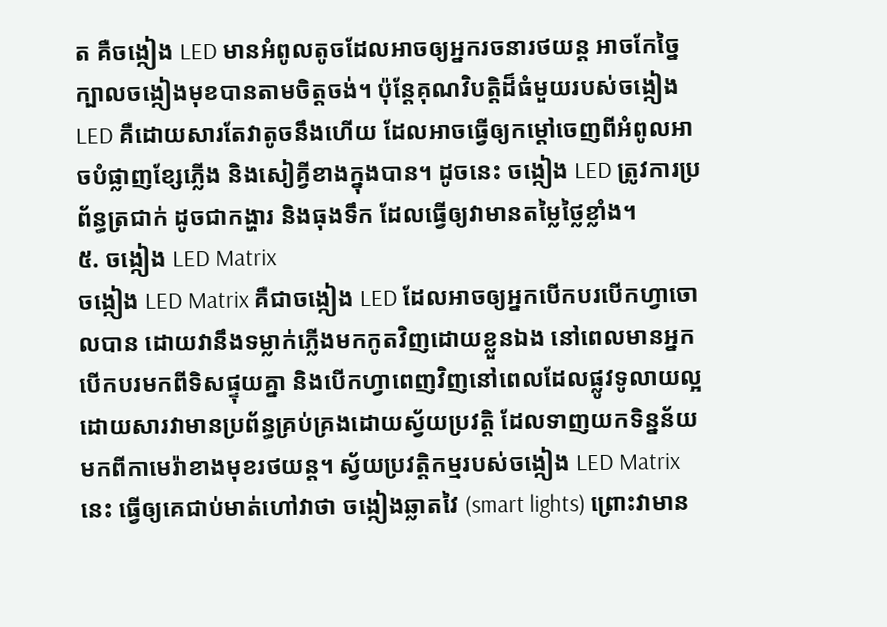ត គឺចង្កៀង LED មានអំពូលតូចដែលអាចឲ្យអ្នករចនារថយន្ត អាចកែច្នៃក្បាលចង្កៀងមុខបានតាមចិត្តចង់។ ប៉ុន្តែគុណវិបត្តិដ៏ធំមួយរបស់ចង្កៀង LED គឺដោយសារតែវាតូចនឹងហើយ ដែលអាចធ្វើឲ្យកម្ដៅចេញពីអំពូលអាចបំផ្លាញខ្សែភ្លើង និងសៀគ្វីខាងក្នុងបាន។ ដូចនេះ ចង្កៀង LED ត្រូវការប្រព័ន្ធត្រជាក់ ដូចជាកង្ហារ និងធុងទឹក ដែលធ្វើឲ្យវាមានតម្លៃថ្លៃខ្លាំង។
៥. ចង្កៀង LED Matrix
ចង្កៀង LED Matrix គឺជាចង្កៀង LED ដែលអាចឲ្យអ្នកបើកបរបើកហ្វាចោលបាន ដោយវានឹងទម្លាក់ភ្លើងមកកូតវិញដោយខ្លួនឯង នៅពេលមានអ្នកបើកបរមកពីទិសផ្ទុយគ្នា និងបើកហ្វាពេញវិញនៅពេលដែលផ្លូវទូលាយល្អ ដោយសារវាមានប្រព័ន្ធគ្រប់គ្រងដោយស្វ័យប្រវត្តិ ដែលទាញយកទិន្នន័យមកពីកាមេរ៉ាខាងមុខរថយន្ត។ ស្វ័យប្រវត្តិកម្មរបស់ចង្កៀង LED Matrix នេះ ធ្វើឲ្យគេជាប់មាត់ហៅវាថា ចង្កៀងឆ្លាតវៃ (smart lights) ព្រោះវាមាន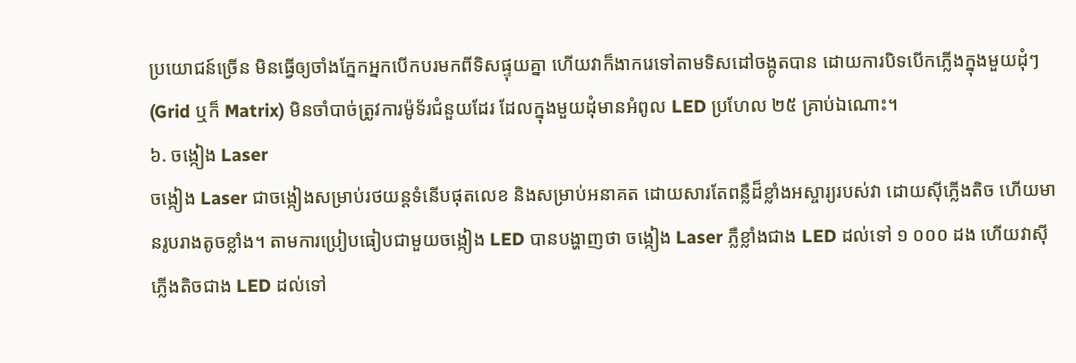ប្រយោជន៍ច្រើន មិនធ្វើឲ្យចាំងភ្នែកអ្នកបើកបរមកពីទិសផ្ទុយគ្នា ហើយវាក៏ងាករេទៅតាមទិសដៅចង្កូតបាន ដោយការបិទបើកភ្លើងក្នុងមួយដុំៗ (Grid ឬក៏ Matrix) មិនចាំបាច់ត្រូវការម៉ូទ័រជំនួយដែរ ដែលក្នុងមួយដុំមានអំពូល LED ប្រហែល ២៥ គ្រាប់ឯណោះ។
៦. ចង្កៀង Laser
ចង្កៀង Laser ជាចង្កៀងសម្រាប់រថយន្តទំនើបផុតលេខ និងសម្រាប់អនាគត ដោយសារតែពន្លឺដ៏ខ្លាំងអស្ចារ្យរបស់វា ដោយស៊ីភ្លើងតិច ហើយមានរូបរាងតូចខ្លាំង។ តាមការប្រៀបធៀបជាមួយចង្កៀង LED បានបង្ហាញថា ចង្កៀង Laser ភ្លឺខ្លាំងជាង LED ដល់ទៅ ១ ០០០ ដង ហើយវាស៊ីភ្លើងតិចជាង LED ដល់ទៅ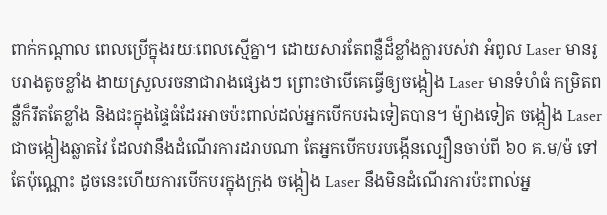ពាក់កណ្ដាល ពេលប្រើក្នុងរយៈពេលស្មើគ្នា។ ដោយសារតែពន្លឺដ៏ខ្លាំងក្លារបស់វា អំពូល Laser មានរូបរាងតូចខ្លាំង ងាយស្រួលរចនាជារាងផ្សេងៗ ព្រោះថាបើគេធ្វើឲ្យចង្កៀង Laser មានទំហំធំ កម្រិតពន្លឺក៏រឹតតែខ្លាំង និងជះក្នុងផ្ទៃធំដែរអាចប៉ះពាល់ដល់អ្នកបើកបរឯទៀតបាន។ ម៉្យាងទៀត ចង្កៀង Laser ជាចង្កៀងឆ្លាតវៃ ដែលវានឹងដំណើរការដរាបណា តែអ្នកបើកបរបង្កើនល្បឿនចាប់ពី ៦០ គ.ម/ម៉ ទៅតែប៉ុណ្ណោះ ដូចនេះហើយការបើកបរក្នុងក្រុង ចង្កៀង Laser នឹងមិនដំណើរការប៉ះពាល់អ្ន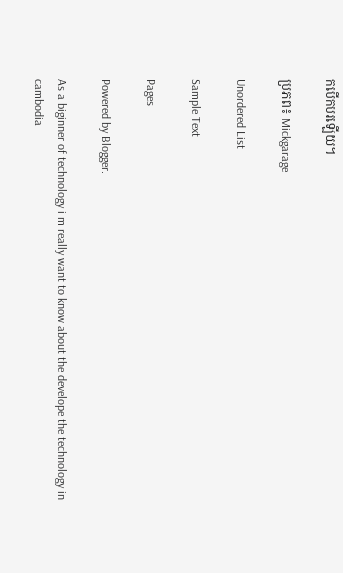កបើកបរឡើយ។

ប្រភព៖ Mickgarage

Unordered List

Sample Text

Pages

Powered by Blogger.

As a biginner of technology i m really want to know about the develope the technology in cambodia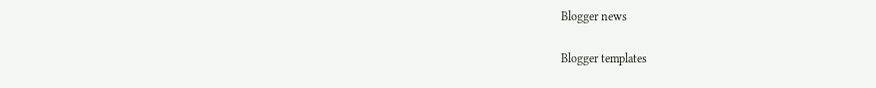Blogger news

Blogger templates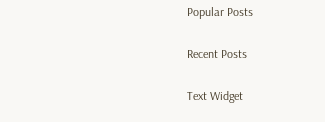Popular Posts

Recent Posts

Text Widget